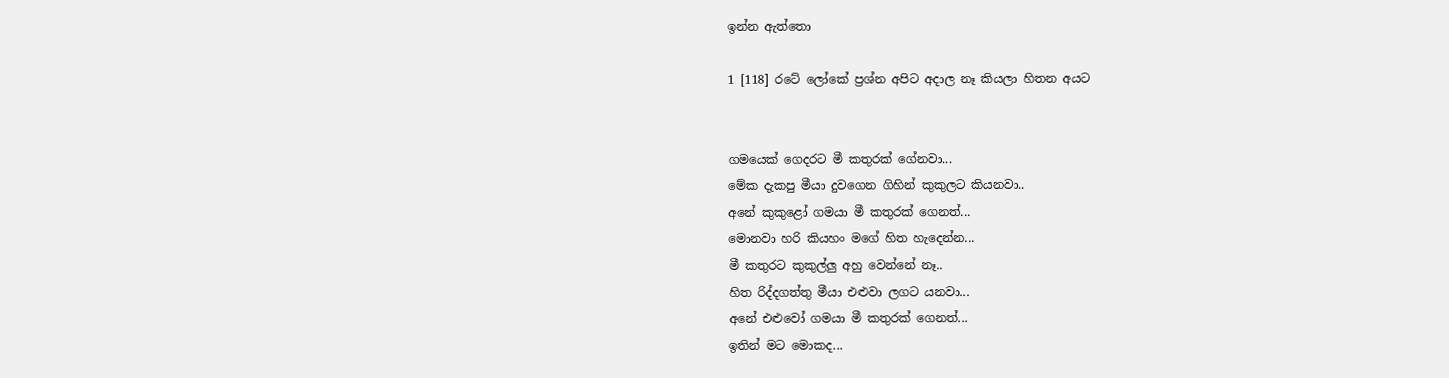ඉන්න ඇත්තො

1 [118] රටේ ලෝකේ ප්‍රශ්න අපිට අදාල නෑ කියලා හිතන අයට


ගමයෙක් ගෙදරට මී කතුරක් ගේනවා...
මේක දැකපු මීයා දුවගෙන ගිහින් කුකුලට කියනවා..
අනේ කුකුළෝ ගමයා මී කතුරක් ගෙනත්...
මොනවා හරි කියහං මගේ හිත හැදෙන්න...
මී කතුරට කුකුල්ලු අහු වෙන්නේ නෑ..
හිත රිද්දගත්තු මීයා එළුවා ලගට යනවා...
අනේ එළුවෝ ගමයා මී කතුරක් ගෙනත්...
ඉතින් මට මොකද...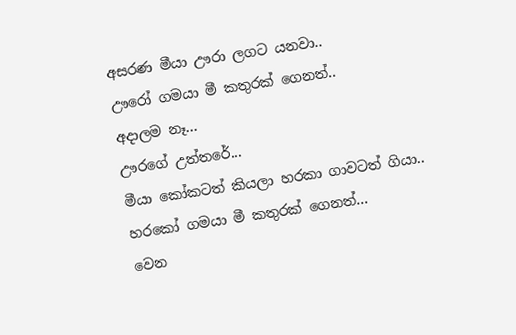අසරණ මීයා ඌරා ලගට යනවා..
ඌරෝ ගමයා මී කතුරක් ගෙනත්..
අදාලම නෑ...
ඌරගේ උත්තරේ...
මීයා කෝකටත් කියලා හරකා ගාවටත් ගියා..
හරකෝ ගමයා මී කතුරක් ගෙනත්...
වෙන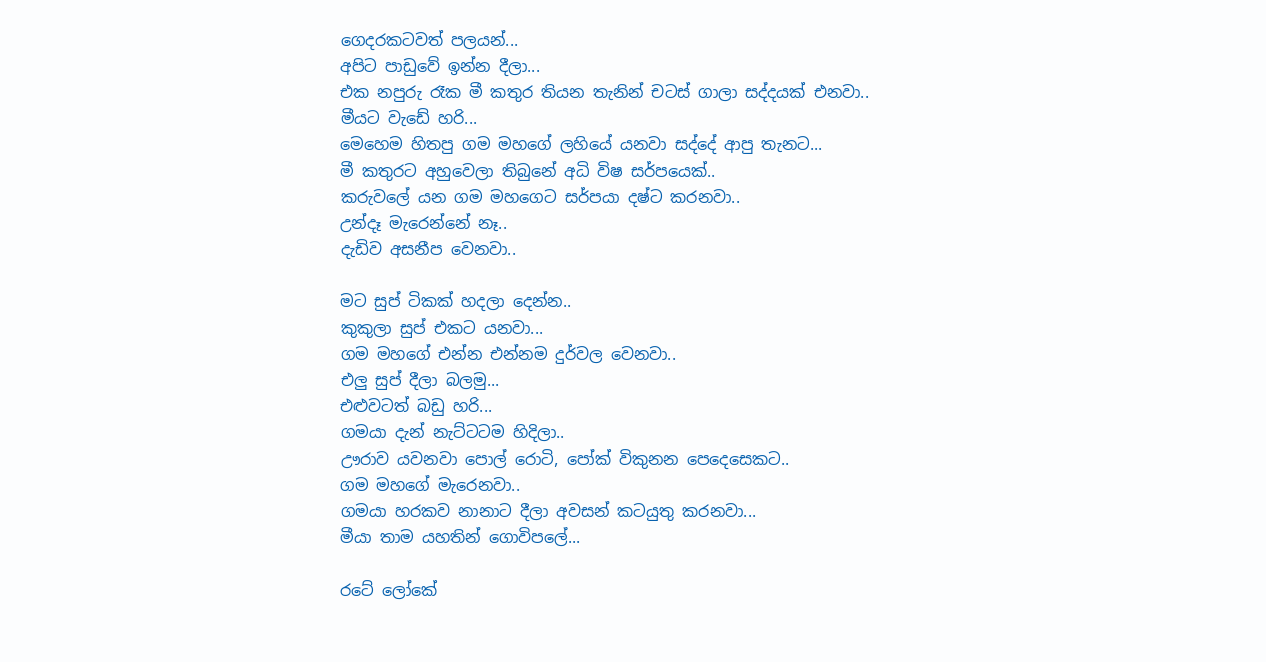ගෙදරකටවත් පලයන්...
අපිට පාඩුවේ ඉන්න දීලා...
එක නපුරු රෑක මී කතුර තියන තැනින් චටස් ගාලා සද්දයක් එනවා..
මීයට වැඩේ හරි...
මෙහෙම හිතපු ගම මහගේ ලහියේ යනවා සද්දේ ආපු තැනට...
මී කතුරට අහුවෙලා තිබුනේ අධි විෂ සර්පයෙක්..
කරුවලේ යන ගම මහගෙට සර්පයා දෂ්ට කරනවා..
උන්දෑ මැරෙන්නේ නෑ..
දැඩිව අසනීප වෙනවා..

මට සුප් ටිකක් හදලා දෙන්න..
කුකුලා සුප් එකට යනවා...
ගම මහගේ එන්න එන්නම දුර්වල වෙනවා..
එලු සුප් දීලා බලමු...
එළුවටත් බඩු හරි...
ගමයා දැන් නැට්ටටම හිදිලා..
ඌරාව යවනවා පොල් රොටි, පෝක් විකුනන පෙදෙසෙකට..
ගම මහගේ මැරෙනවා..
ගමයා හරකව නානාට දීලා අවසන් කටයුතු කරනවා...
මීයා තාම යහතින් ගොවිපලේ...

රටේ ලෝකේ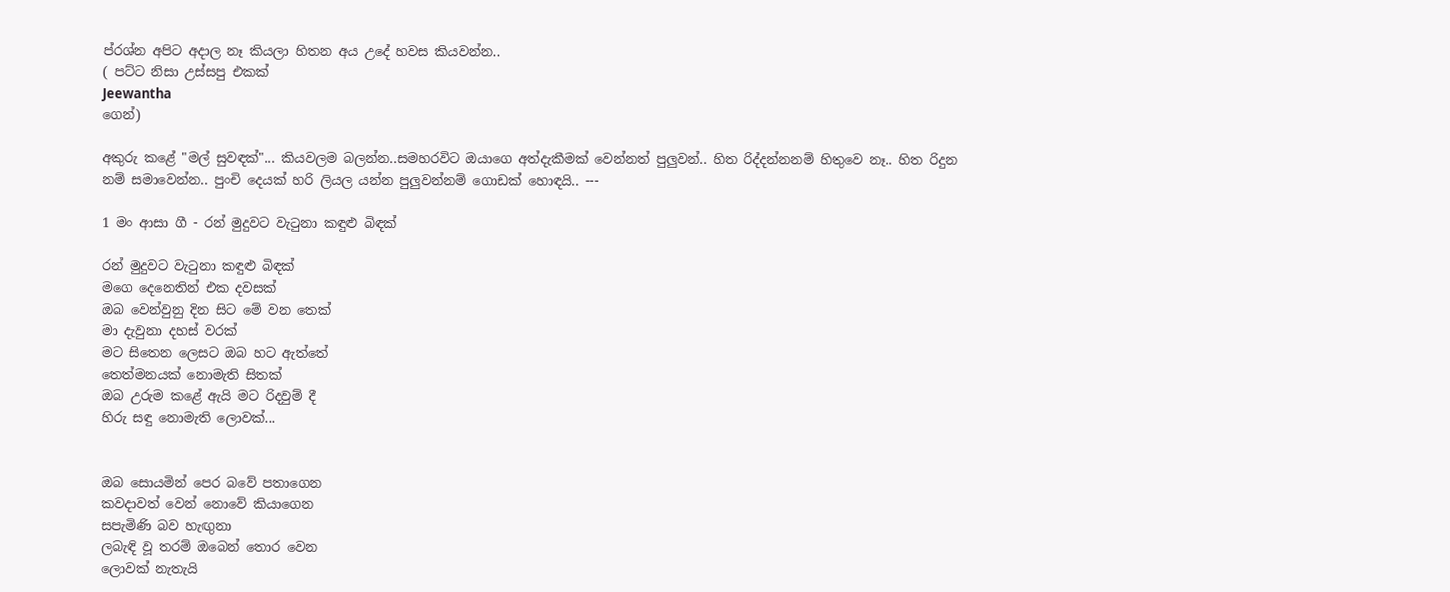ප්රශ්න අපිට අදාල නෑ කියලා හිතන අය උදේ හවස කියවන්න..
( පට්ට නිසා උස්සපු එකක්
Jeewantha
ගෙන්)

අකුරු කළේ "මල් සුවඳක්"... කියවලම බලන්න..සමහරවිට ඔයාගෙ අත්දැකීමක් වෙන්නත් පුලුවන්.. හිත රිද්දන්නනම් හිතුවෙ නෑ.. හිත රිදුන නම් සමාවෙන්න.. පුංචි දෙයක් හරි ලියල යන්න පුලුවන්නම් ගොඩක් හොඳයි.. ---

1 මං ආසා ගී - රන් මුදුවට වැටුනා කඳුළු බිඳක්

රන් මුදුවට වැටුනා කඳුළු බිඳක්
මගෙ දෙනෙතින් එක දවසක්
ඔබ වෙන්වුනු දින සිට මේ වන තෙක්
මා දැවුනා දහස් වරක්
මට සිතෙන ලෙසට ඔබ හට ඇත්තේ
තෙත්මනයක් නොමැති සිතක්
ඔබ උරුම කළේ ඇයි මට රිදවුම් දී
හිරු සඳු නොමැති ලොවක්...


ඔබ සොයමින් පෙර බවේ පතාගෙන
කවදාවත් වෙන් නොවේ කියාගෙන
සපැමිණි බව හැඟුනා
ලබැඳි වූ තරම් ඔබෙන් තොර වෙන
ලොවක් නැතැයි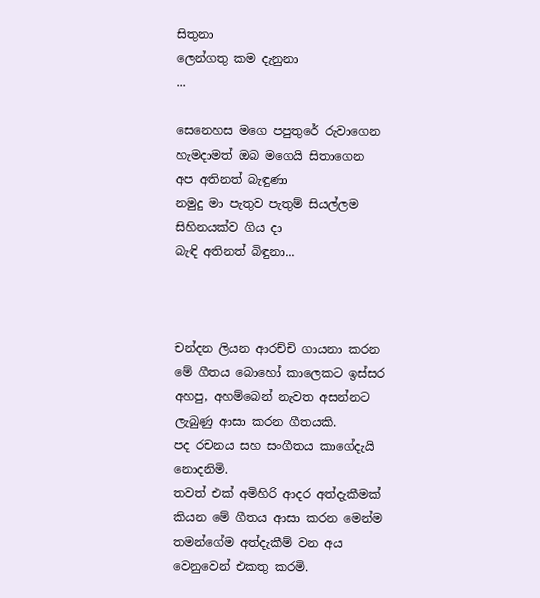සිතුනා
ලෙන්ගතු කම දැනුනා
...

සෙනෙහස මගෙ පපුතුරේ රුවාගෙන
හැමදාමත් ඔබ මගෙයි සිතාගෙන
අප අතිනත් බැඳුණා
නමුදු මා පැතුව පැතුම් සියල්ලම
සිහිනයක්ව ගිය දා
බැඳි අතිනත් බිඳුනා...



චන්දන ලියන ආරච්චි ගායනා කරන මේ ගීතය බොහෝ කාලෙකට ඉස්සර අහපු, අහම්බෙන් නැවත අසන්නට ලැබුණු ආසා කරන ගීතයකි.
පද රචනය සහ සංගීතය කාගේදැයි නොදනිමි.
තවත් එක් අමිහිරි ආදර අත්දැකීමක් කියන මේ ගීතය ආසා කරන මෙන්ම තමන්ගේම අත්දැකීම් වන අය වෙනුවෙන් එකතු කරමි.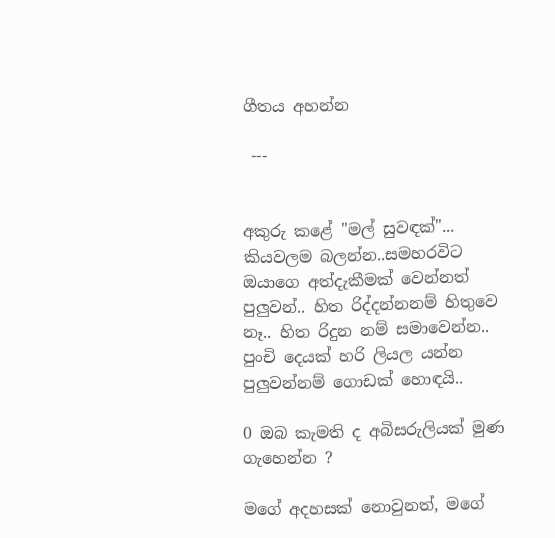ගීතය අහන්න

 ---


අකුරු කළේ "මල් සුවඳක්"... කියවලම බලන්න..සමහරවිට ඔයාගෙ අත්දැකීමක් වෙන්නත් පුලුවන්.. හිත රිද්දන්නනම් හිතුවෙ නෑ.. හිත රිදුන නම් සමාවෙන්න.. පුංචි දෙයක් හරි ලියල යන්න පුලුවන්නම් ගොඩක් හොඳයි..

0 ඔබ කැමති ද අබිසරුලියක් මුණ ගැහෙන්න ?

මගේ අදහසක් නොවුනත්, මගේ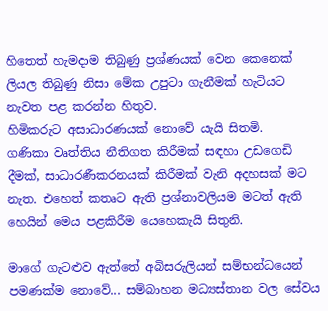හිතෙත් හැමදාම තිබුණු ප්‍රශ්ණයක් වෙන කෙනෙක් ලියල තිබුණු නිසා මේක උපුටා ගැනීමක් හැටියට නැවත පළ කරන්න හිතුව.
හිමිකරුට අසාධාරණයක් නොවේ යැයි සිතමි.
ගණිකා වෘත්තිය නීතිගත කිරීමක් සඳහා උඩගෙඩි දීමක්, සාධාරණීකරනයක් කිරීමක් වැනි අදහසක් මට නැත. එහෙත් කතෘට ඇති ප්‍රශ්නාවලියම මටත් ඇති හෙයින් මෙය පළකිරීම යෙහෙකැයි සිතුනි.

මාගේ ගැටළුව ඇත්තේ අබිසරුලියන් සම්භන්ධයෙන් පමණක්ම නොවේ... සම්බාහන මධ්‍යස්තාන වල සේවය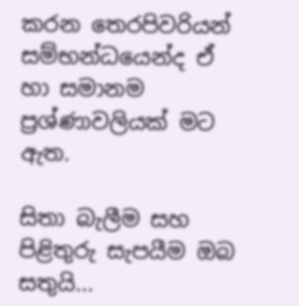කරන තෙරපිවරියන් සම්භන්ධයෙන්ද ඒ හා සමානම ප්‍රශ්ණාවලියක් මට ඇත.

සිතා බැලීම සහ පිළිතුරු සැපයීම ඔබ සතුයි...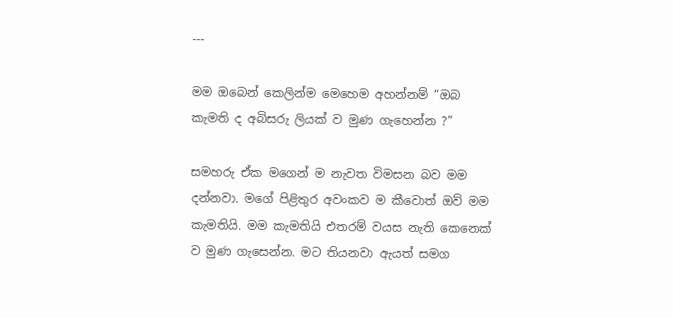---

මම ඔබෙන් කෙලින්ම මෙහෙම අහන්නම් “ඔබ කැමති ද අබිසරු ලියක් ව මුණ ගැහෙන්න ?”

සමහරු ඒක මගෙන් ම නැවත විමසන බව මම දන්නවා. මගේ පිළිතුර අවංකව ම කීවොත් ඔව් මම කැමතියි. මම කැමතියි එතරම් වයස නැති කෙනෙක් ව මුණ ගැසෙන්න. මට තියනවා ඇයත් සමග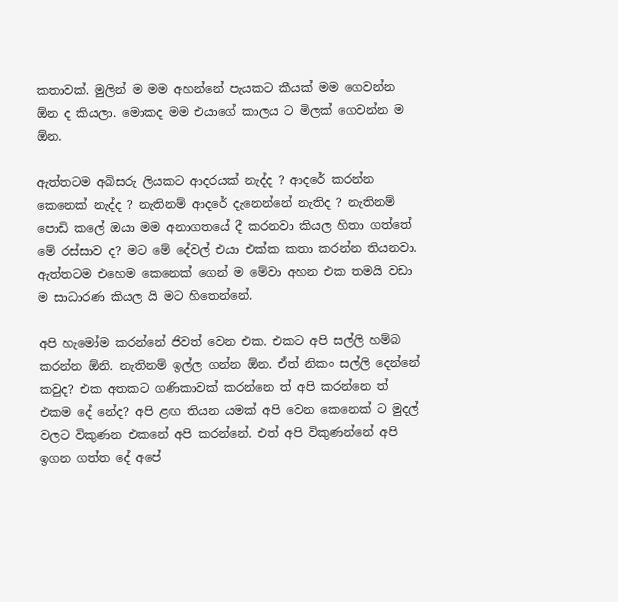කතාවක්. මුලින් ම මම අහන්නේ පැයකට කීයක් මම ගෙවන්න ඕන ද කියලා. මොකද මම එයාගේ කාලය ට මිලක් ගෙවන්න ම ඕන.

ඇත්තටම අබිසරු ලියකට ආදරයක් නැද්ද ? ආදරේ කරන්න කෙනෙක් නැද්ද ? නැතිනම් ආදරේ දැනෙන්නේ නැතිද ? නැතිනම් පොඩි කලේ ඔයා මම අනාගතයේ දී කරනවා කියල හිතා ගත්තේ මේ රස්සාව ද? මට මේ දේවල් එයා එක්ක කතා කරන්න තියනවා. ඇත්තටම එහෙම කෙනෙක් ගෙන් ම මේවා අහන එක තමයි වඩා ම සාධාරණ කියල යි මට හිතෙන්නේ.

අපි හැමෝම කරන්නේ ජිවත් වෙන එක. එකට අපි සල්ලි හම්බ කරන්න ඕනි. නැතිනම් ඉල්ල ගන්න ඕන. ඒත් නිකං සල්ලි දෙන්නේ කවුද? එක අතකට ගණිකාවක් කරන්නෙ ත් අපි කරන්නෙ ත් එකම දේ නේද? අපි ළඟ තියන යමක් අපි වෙන කෙනෙක් ට මුදල් වලට විකුණන එකනේ අපි කරන්නේ. එත් අපි විකුණන්නේ අපි ඉගන ගත්ත දේ අපේ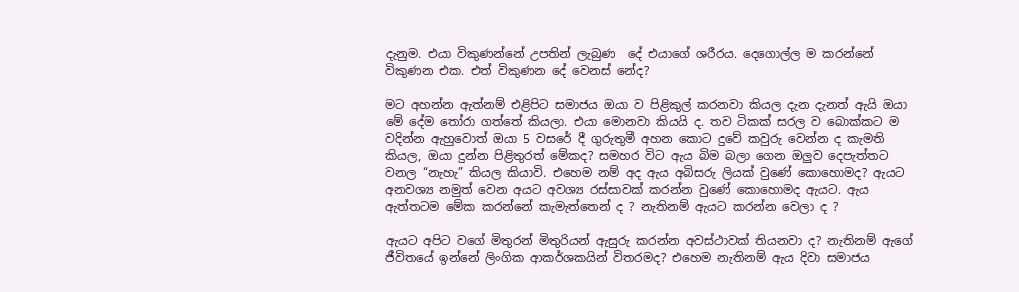දැනුම. එයා විකුණන්නේ උපතින් ලැබුණ  දේ එයාගේ ශරීරය. දෙගොල්ල ම කරන්නේ විකුණන එක. එත් විකුණන දේ වෙනස් නේද?

මට අහන්න ඇත්නම් එළිපිට සමාජය ඔයා ව පිළිකුල් කරනවා කියල දැන දැනත් ඇයි ඔයා මේ දේම තෝරා ගත්තේ කියලා. එයා මොනවා කියයි ද. තව ටිකක් සරල ව බොක්කට ම වදින්න ඇහුවොත් ඔයා 5 වසරේ දී ගුරුතුමී අහන කොට දුවේ කවුරු වෙන්න ද කැමති කියල, ඔයා දුන්න පිළිතුරත් මේකද? සමහර විට ඇය බිම බලා ගෙන ඔලුව දෙපැත්තට වනල “නැහැ” කියල කියාවි. එහෙම නම් අද ඇය අබිසරු ලියක් වුණේ කොහොමද? ඇයට අනවශ්‍ය නමුත් වෙන අයට අවශ්‍ය රස්සාවක් කරන්න වුණේ කොහොමද ඇයට. ඇය ඇත්තටම මේක කරන්නේ කැමැත්තෙන් ද ? නැතිනම් ඇයට කරන්න වෙලා ද ?

ඇයට අපිට වගේ මිතුරන් මිතුරියන් ඇසුරු කරන්න අවස්ථාවක් තියනවා ද? නැතිනම් ඇගේ ජීවිතයේ ඉන්නේ ලිංගික ආකර්ශකයින් විතරමද? එහෙම නැතිනම් ඇය දිවා සමාජය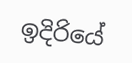ඉදිරියේ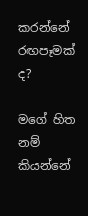කරන්නේ රඟපෑමක් ද?

මගේ හිත නම් කියන්නේ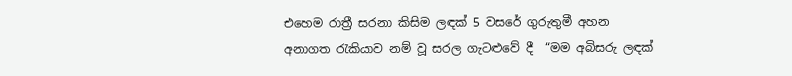එහෙම රාත්‍රී සරනා කිසිම ලඳක් 5 වසරේ ගුරුතුමී අහන අනාගත රැකියාව නම් වූ සරල ගැට‍ළුවේ දී  “මම අබිසරු ලඳක්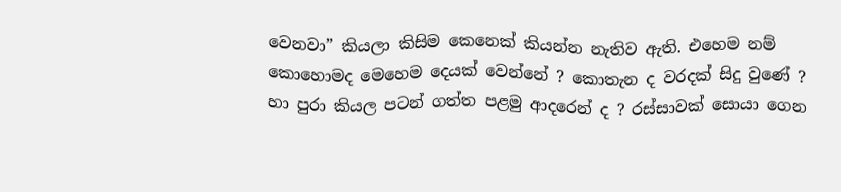වෙනවා” කියලා කිසිම කෙනෙක් කියන්න නැතිව ඇති. එහෙම නම් කොහොමද මෙහෙම දෙයක් වෙන්නේ ? කොතැන ද වරදක් සිදු වුණේ ? හා පුරා කියල පටන් ගත්ත පළමු ආදරෙන් ද ? රස්සාවක් සොයා ගෙන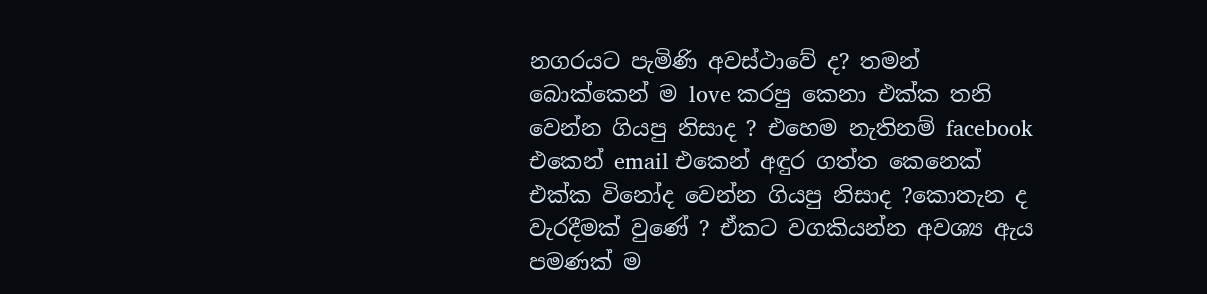නගරයට පැමිණි අවස්ථාවේ ද? තමන් බොක්කෙන් ම love කරපු කෙනා එක්ක තනි වෙන්න ගියපු නිසාද ? එහෙම නැතිනම් facebook එකෙන් email එකෙන් අඳුර ගත්ත කෙනෙක් එක්ක විනෝද වෙන්න ගියපු නිසාද ?කොතැන ද වැරදීමක් වුණේ ? ඒකට වගකියන්න අවශ්‍ය ඇය පමණක් ම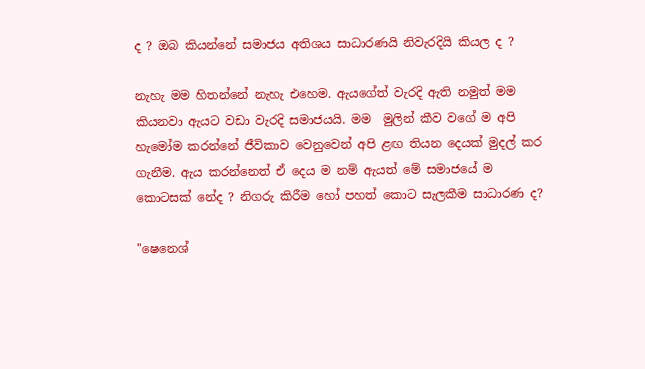ද ? ඔබ කියන්නේ සමාජය අතිශය සාධාරණයි නිවැරදියි කියල ද ?

නැහැ මම හිතන්නේ නැහැ එහෙම. ඇයගේත් වැරදි ඇති නමුත් මම කියනවා ඇයට වඩා වැරදි සමාජයයි. මම  මුලින් කීව වගේ ම අපි හැමෝම කරන්නේ ජීවිකාව වෙනුවෙන් අපි ළඟ තියන දෙයක් මුදල් කර ගැනීම. ඇය කරන්නෙත් ඒ දෙය ම නම් ඇයත් මේ සමාජයේ ම කොටසක් නේද ? නිගරු කිරීම හෝ පහත් කොට සැලකීම සාධාරණ ද?

"ෂෙනෙශ්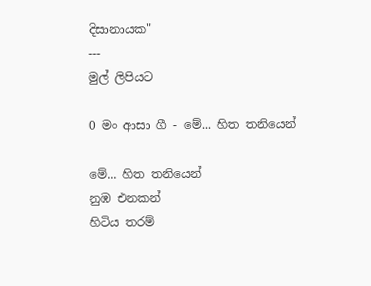දිසානායක"
---
මුල් ලිපියට

0 මං ආසා ගී - මේ... හිත තනියෙන්

මේ... හිත තනියෙන්
නුඹ එනකන්
හිටිය තරම්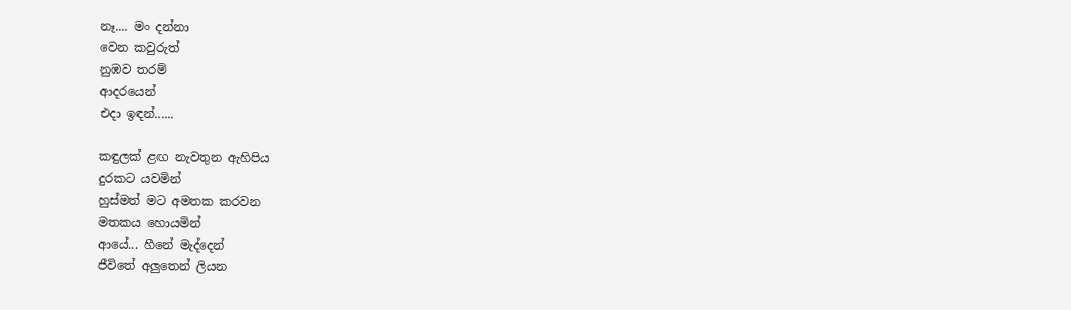නෑ.... මං දන්නා
වෙන කවුරුත්
නුඹව තරම්
ආදරයෙන්
එදා ඉඳන්......

කඳුලක් ළඟ නැවතුන ඇහිපිය
දුරකට යවමින්
හුස්මත් මට අමතක කරවන
මතකය හොයමින්
ආයේ... හීනේ මැද්දෙන්
ජීවිතේ අලුතෙන් ලියන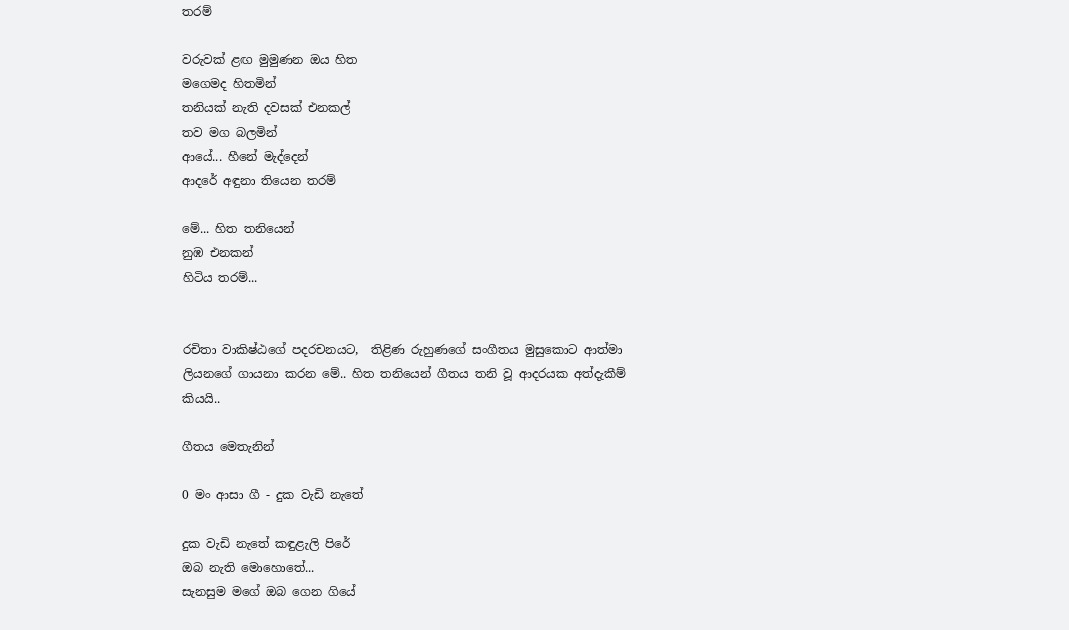තරම්

වරුවක් ළඟ මුමුණන ඔය හිත
මගෙමද හිතමින්
තනියක් නැති දවසක් එනකල්
තව මග බලමින්
ආයේ... හීනේ මැද්දෙන්
ආදරේ අඳුනා තියෙන තරම්

මේ... හිත තනියෙන්
නුඹ එනකන්
හිටිය තරම්...


රචිතා වාකිෂ්ඨගේ පදරචනයට,  තිළිණ රුහුණගේ සංගීතය මුසුකොට ආත්මා ලියනගේ ගායනා කරන මේ.. හිත තනියෙන් ගීතය තනි වූ ආදරයක අත්දැකීම් කියයි..

ගීතය මෙතැනින්

0 මං ආසා ගී - දුක වැඩි නැතේ

දුක වැඩි නැතේ කඳුළැලි පිරේ
ඔබ නැති මොහොතේ...
සැනසුම මගේ ඔබ ගෙන ගියේ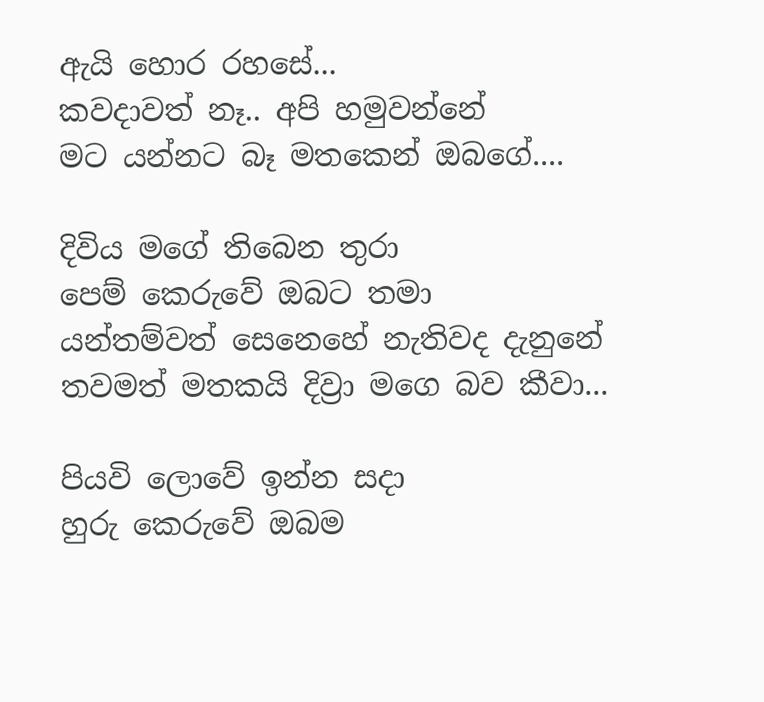ඇයි හොර රහසේ...
කවදාවත් නෑ.. අපි හමුවන්නේ
මට යන්නට බෑ මතකෙන් ඔබගේ....

දිවිය මගේ තිබෙන තුරා
පෙම් කෙරුවේ ඔබට තමා
යන්තම්වත් සෙනෙහේ නැතිවද දැනුනේ
තවමත් මතකයි දිව්‍රා මගෙ බව කීවා...

පියවි ලොවේ ඉන්න සදා
හුරු කෙරුවේ ඔබම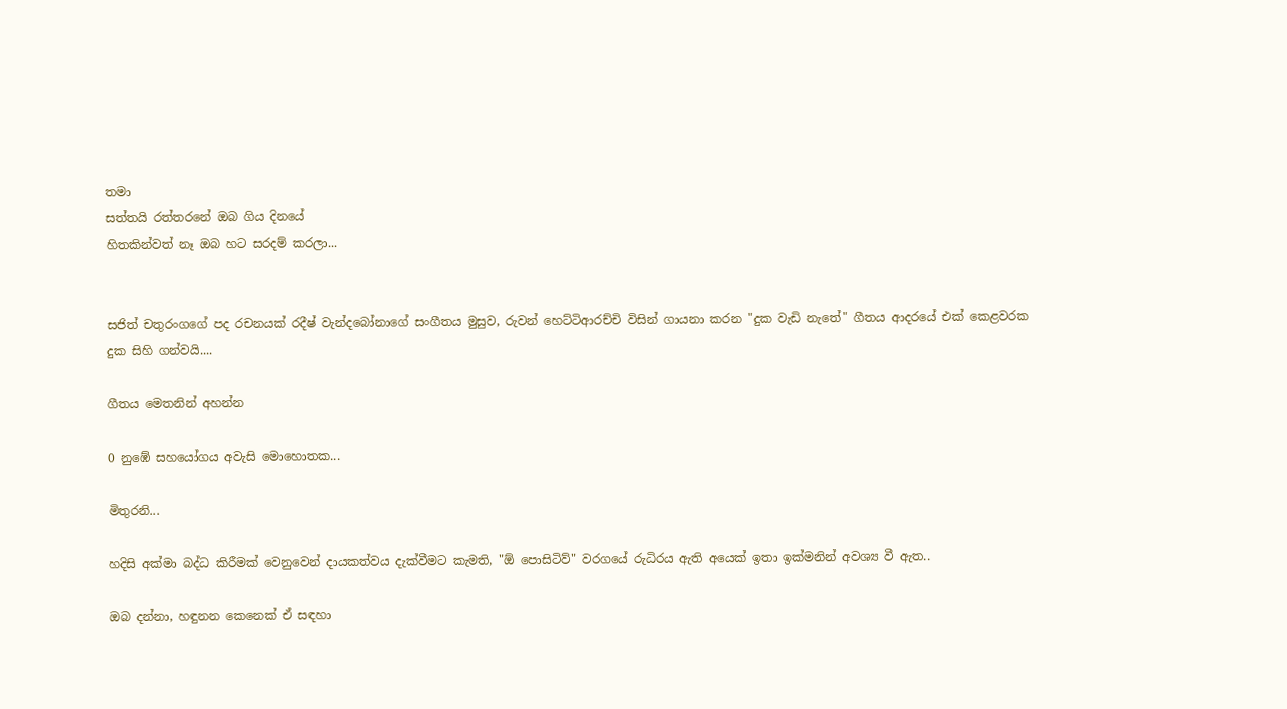තමා
සත්තයි රත්තරනේ ඔබ ගිය දිනයේ
හිතකින්වත් නෑ ඔබ හට සරදම් කරලා...


සජිත් චතුරංගගේ පද රචනයක් රදීෂ් වැන්දබෝනාගේ සංගීතය මුසුව, රුවන් හෙට්ටිආරච්චි විසින් ගායනා කරන "දුක වැඩි නැතේ" ගීතය ආදරයේ එක් කෙළවරක දුක සිහි ගන්වයි....

ගීතය මෙතනින් අහන්න

0 නුඹේ සහයෝගය අවැසි මොහොතක...

මිතුරනි...

හදිසි අක්මා බද්ධ කිරීමක් වෙනුවෙන් දායකත්වය දැක්වීමට කැමති, "ඕ පොසිටිව්" වරගයේ රුධිරය ඇති අයෙක් ඉතා ඉක්මනින් අවශ්‍ය වී ඇත..

ඔබ දන්නා, හඳුනන කෙනෙක් ඒ සඳහා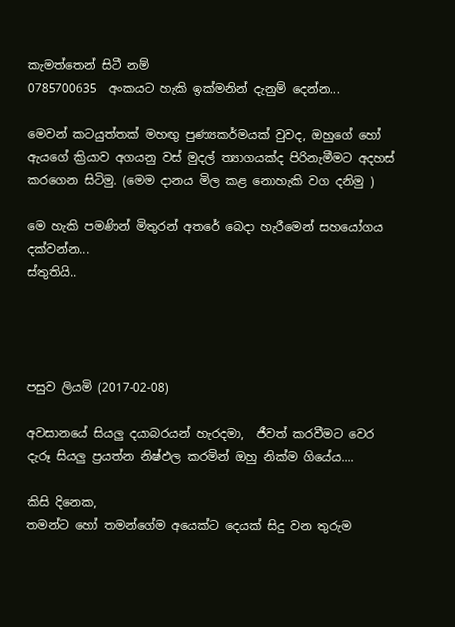කැමත්තෙන් සිටී නම්
0785700635  අංකයට හැකි ඉක්මනින් දැනුම් දෙන්න...

මෙවන් කටයුත්තක් මහඟු පුණ්‍යකර්මයක් වුවද, ඔහුගේ හෝ ඇයගේ ක්‍රියාව අගයනු වස් මුදල් ත්‍යාගයක්ද පිරිනැමීමට අදහස් කරගෙන සිටිමු. (මෙම දානය මිල කළ නොහැකි වග දනිමු )

මෙ හැකි පමණින් මිතුරන් අතරේ බෙදා හැරීමෙන් සහයෝගය දක්වන්න...
ස්තුතියි..




පසුව ලියමි (2017-02-08)

අවසානයේ සියලු දයාබරයන් හැරදමා,  ජීවත් කරවීමට වෙර දැරූ සියලු ප්‍රයත්න නිෂ්ඵල කරමින් ඔහු නික්ම ගියේය....

කිසි දිනෙක,
තමන්ට හෝ තමන්ගේම අයෙක්ට දෙයක් සිදු වන තුරුම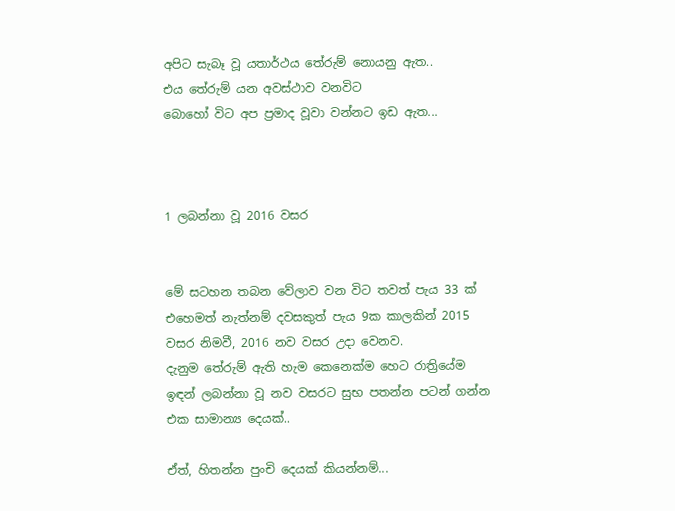අපිට සැබෑ වූ යතාර්ථය තේරුම් නොයනු ඇත..
එය තේරුම් යන අවස්ථාව වනවිට
බොහෝ විට අප ප්‍රමාද වූවා වන්නට ඉඩ ඇත...



1 ලබන්නා වූ 2016 වසර


මේ සටහන තබන වේලාව වන විට තවත් පැය 33 ක් එහෙමත් නැත්නම් දවසකුත් පැය 9ක කාලකින් 2015 වසර නිමවී, 2016 නව වසර උදා වෙනව.
දැනුම තේරුම් ඇති හැම කෙනෙක්ම හෙට රාත්‍රියේම ඉඳන් ලබන්නා වූ නව වසරට සුභ පතන්න පටන් ගන්න එක සාමාන්‍ය දෙයක්..

ඒත්, හිතන්න පුංචි දෙයක් කියන්නම්...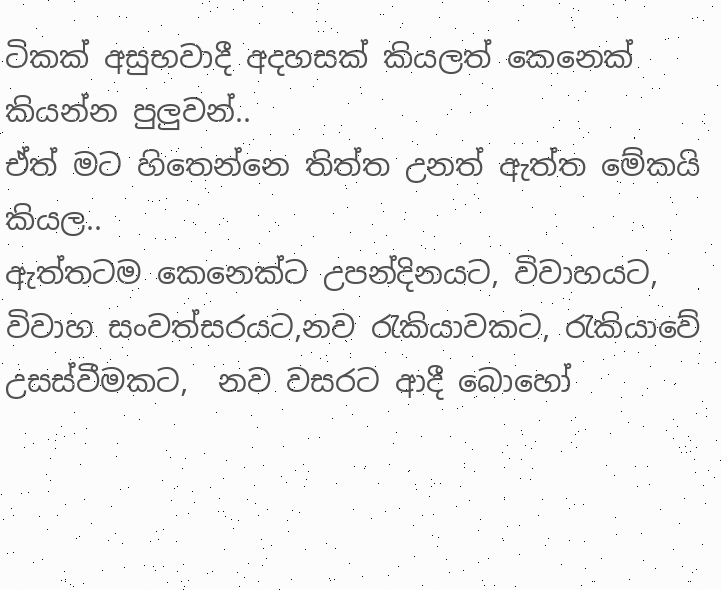ටිකක් අසුභවාදී අදහසක් කියලත් කෙනෙක් කියන්න පුලුවන්..
ඒත් මට හිතෙන්නෙ තිත්ත උනත් ඇත්ත මේකයි කියල..
ඇත්තටම කෙනෙක්ට උපන්දිනයට, විවාහයට, විවාහ සංවත්සරයට,නව රැකියාවකට, රැකියාවේ උසස්වීමකට,  නව වසරට ආදී බොහෝ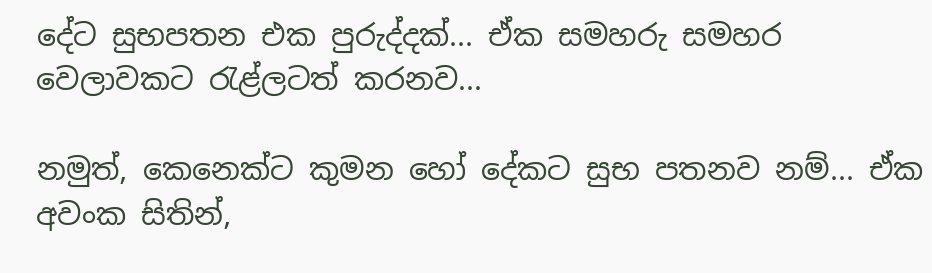දේට සුභපතන එක පුරුද්දක්... ඒක සමහරු සමහර වෙලාවකට රැළ්ලටත් කරනව...

නමුත්, කෙනෙක්ට කුමන හෝ දේකට සුභ පතනව නම්... ඒක අවංක සිතින්,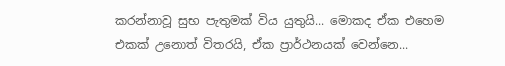කරන්නාවූ සුභ පැතුමක් විය යුතුයි... මොකද ඒක එහෙම එකක් උනොත් විතරයි, ඒක ප්‍රාර්ථනයක් වෙන්නෙ...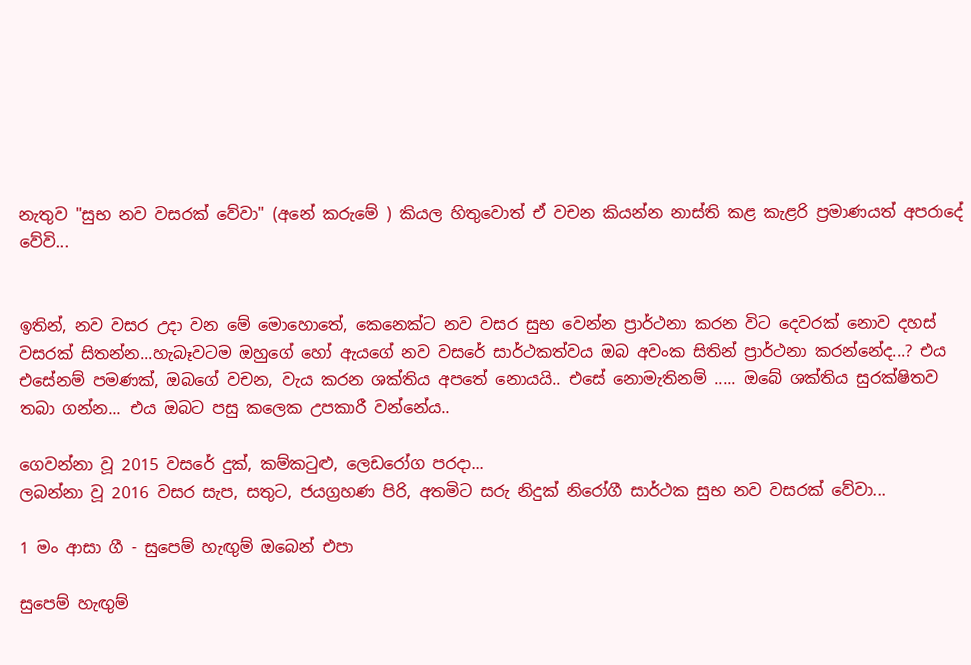නැතුව "සුභ නව වසරක් වේවා" (අනේ කරුමේ ) කියල හිතුවොත් ඒ වචන කියන්න නාස්ති කළ කැළරි ප්‍රමාණයත් අපරාදේ වේවි...


ඉතින්, නව වසර උදා වන මේ මොහොතේ, කෙනෙක්ට නව වසර සුභ වෙන්න ප්‍රාර්ථනා කරන විට දෙවරක් නොව දහස් වසරක් සිතන්න...හැබෑවටම ඔහුගේ හෝ ඇයගේ නව වසරේ සාර්ථකත්වය ඔබ අවංක සිතින් ප්‍රාර්ථනා කරන්නේද...? එය එසේනම් පමණක්, ඔබගේ වචන, වැය කරන ශක්තිය අපතේ නොයයි.. එසේ නොමැතිනම් ..... ඔබේ ශක්තිය සුරක්ෂිතව තබා ගන්න... එය ඔබට පසු කලෙක උපකාරී වන්නේය..

ගෙවන්නා වූ 2015 වසරේ දුක්, කම්කටුළු, ලෙඩරෝග පරදා...
ලබන්නා වූ 2016 වසර සැප, සතුට, ජයග්‍රහණ පිරි, අතමිට සරු නිදුක් නිරෝගී සාර්ථක සුභ නව වසරක් වේවා...

1 මං ආසා ගී - සුපෙම් හැඟුම් ඔබෙන් එපා

සුපෙම් හැඟුම්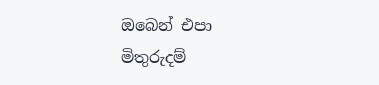ඔබෙන් එපා
මිතුරුදම්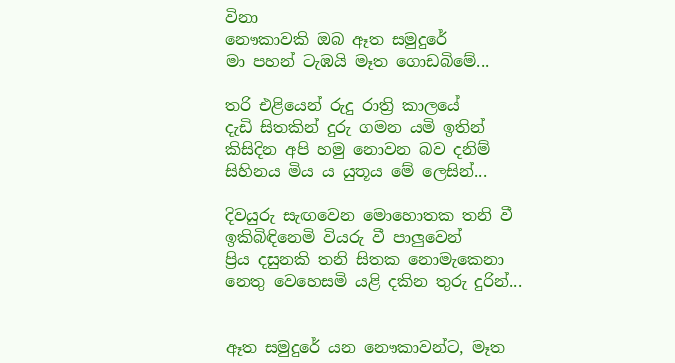විනා
නෞකාවකි ඔබ ඈත සමුදුරේ
මා පහන් ටැඹයි මෑත ගොඩබිමේ...

තරි එළියෙන් රුදු රාත්‍රි කාලයේ
දැඩි සිතකින් දුරු ගමන යමි ඉතින්
කිසිදින අපි හමු නොවන බව දනිම්
සිහිනය මිය ය යුතූය මේ ලෙසින්...

දිවයුරු සැඟවෙන මොහොතක තනි වී
ඉකිබිඳිනෙමි වියරු වී පාලුවෙන්
ප්‍රිය දසුනකි තනි සිතක නොමැකෙනා
නෙතු වෙහෙසමි යළි දකින තුරු දුරින්...


ඈත සමුදුරේ යන නෞකාවන්ට, මෑත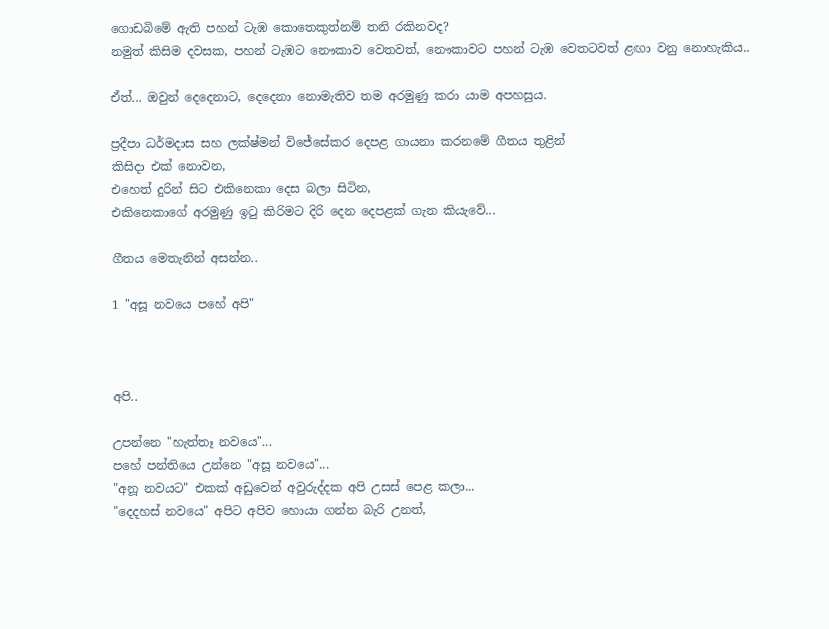ගොඩබිමේ ඇති පහන් ටැඹ කොතෙකුත්නම් තනි රකිනවද?
නමුත් කිසිම දවසක, පහන් ටැඹට නෞකාව වෙතවත්, නෞකාවට පහන් ටැඹ වෙතටවත් ළඟා වනු නොහැකිය..

ඒත්... ඔවුන් දෙදෙනාට, දෙදෙනා නොමැතිව තම අරමුණු කරා යාම අපහසුය.

ප්‍රදීපා ධර්මදාස සහ ලක්ෂ්මන් විජේසේකර දෙපළ ගායනා කරනමේ ගීතය තුළින්
කිසිදා එක් නොවන,
එහෙත් දුරින් සිට එකිනෙකා දෙස බලා සිටින,
එකිනෙකාගේ අරමුණු ඉටු කිරිමට දිරි දෙන දෙපළක් ගැන කියැවේ...

ගීතය මෙතැනින් අසන්න..

1 "අසූ නවයෙ පහේ අපි"



අපි..

උපන්නෙ "හැත්තෑ නවයෙ"...
පහේ පන්තියෙ උන්නෙ "අසූ නවයෙ"...
"අනූ නවයට" එකක් අඩුවෙන් අවුරුද්දක අපි උසස් පෙළ කලා...
"දෙදහස් නවයෙ" අපිට අපිව හොයා ගන්න බැරි උනත්,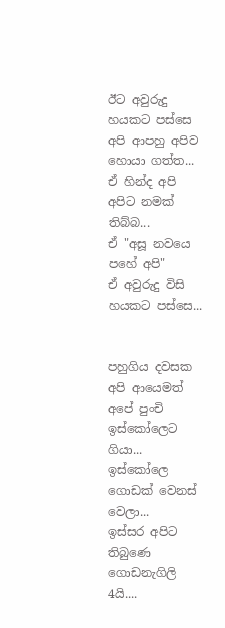ඊට අවුරුදු හයකට පස්සෙ අපි ආපහු අපිව හොයා ගත්ත...
ඒ හින්ද අපි අපිට නමක් තිබ්බ...
ඒ "අසූ නවයෙ පහේ අපි"
ඒ අවුරුදු විසි හයකට පස්සෙ...


පහුගිය දවසක අපි ආයෙමත් අපේ පුංචි ඉස්කෝලෙට ගියා...
ඉස්කෝලෙ ගොඩක් වෙනස් වෙලා...
ඉස්සර අපිට තිබුණෙ ගොඩනැගිලි 4යි....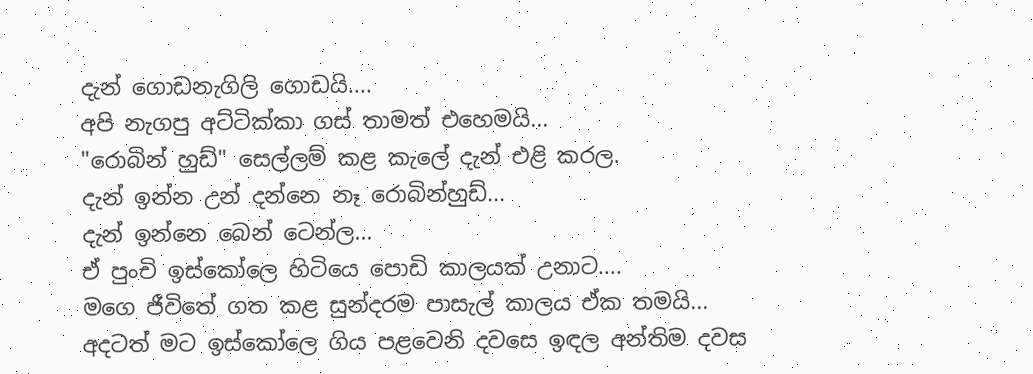දැන් ගොඩනැගිලි ගොඩයි....
අපි නැගපු අට්ටික්කා ගස් තාමත් එහෙමයි...
"රොබින් හුඩ්" සෙල්ලම් කළ කැලේ දැන් එළි කරල.
දැන් ඉන්න උන් දන්නෙ නෑ රොබින්හුඩ්...
දැන් ඉන්නෙ බෙන් ටෙන්ල...
ඒ පුංචි ඉස්කෝලෙ හිටියෙ පොඩි කාලයක් උනාට....
මගෙ ජීවිතේ ගත කළ සුන්දරම පාසැල් කාලය ඒක තමයි...
අදටත් මට ඉස්කෝලෙ ගිය පළවෙනි දවසෙ ඉඳල අන්තිම දවස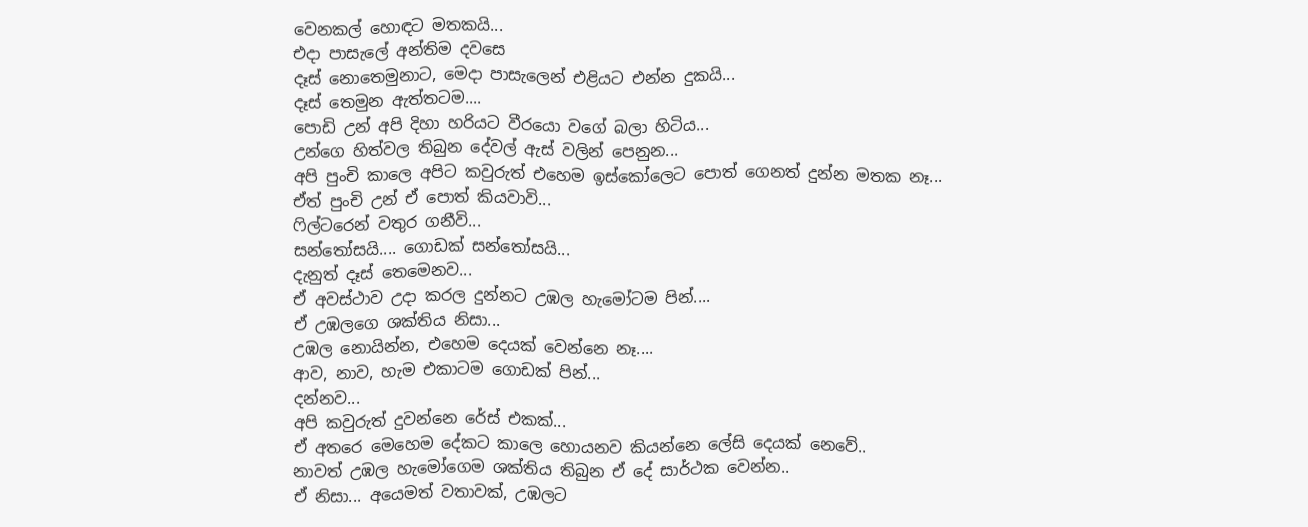වෙනකල් හොඳට මතකයි...
එදා පාසැලේ අන්තිම දවසෙ
දෑස් නොතෙමුනාට, මෙදා පාසැලෙන් එළියට එන්න දුකයි...
දෑස් තෙමුන ඇත්තටම....
පොඩි උන් අපි දිහා හරියට වීරයො වගේ බලා හිටිය...
උන්ගෙ හිත්වල තිබුන දේවල් ඇස් වලින් පෙනුන...
අපි පුංචි කාලෙ අපිට කවුරුත් එහෙම ඉස්කෝලෙට පොත් ගෙනත් දුන්න මතක නෑ...
ඒත් පුංචි උන් ඒ පොත් කියවාවි...
ෆිල්ටරෙන් වතුර ගනීවි...
සන්තෝසයි.... ගොඩක් සන්තෝසයි...
දැනුත් දෑස් තෙමෙනව...
ඒ අවස්ථාව උදා කරල දුන්නට උඹල හැමෝටම පින්....
ඒ උඹලගෙ ශක්තිය නිසා...
උඹල නොයින්න, එහෙම දෙයක් වෙන්නෙ නෑ....
ආව, නාව, හැම එකාටම ගොඩක් පින්...
දන්නව...
අපි කවුරුත් දුවන්නෙ රේස් එකක්...
ඒ අතරෙ මෙහෙම දේකට කාලෙ හොයනව කියන්නෙ ලේසි දෙයක් නෙවේ..
නාවත් උඹල හැමෝගෙම ශක්තිය තිබුන ඒ දේ සාර්ථක වෙන්න..
ඒ නිසා... අයෙමත් වතාවක්, උඹලට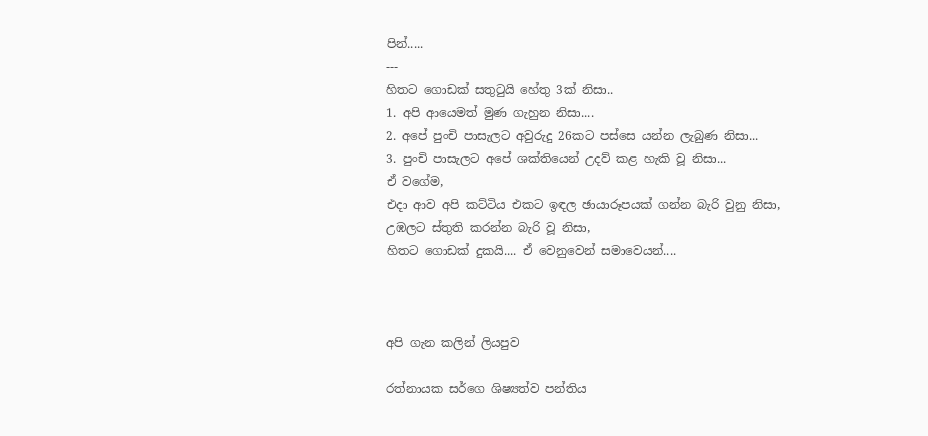පින්.....
---
හිතට ගොඩක් සතුටුයි හේතු 3ක් නිසා..
1. අපි ආයෙමත් මුණ ගැහුන නිසා....
2. අපේ පුංචි පාසැලට අවුරුදු 26කට පස්සෙ යන්න ලැබුණ නිසා...
3. පුංචි පාසැලට අපේ ශක්තියෙන් උදව් කළ හැකි වූ නිසා...
ඒ වගේම,
එදා ආව අපි කට්ටිය එකට ඉඳල ඡායාරූපයක් ගන්න බැරි වුනු නිසා,
උඹලට ස්තුති කරන්න බැරි වූ නිසා,
හිතට ගොඩක් දුකයි.... ඒ වෙනුවෙන් සමාවෙයන්....



අපි ගැන කලින් ලියපුව

රත්නායක ස‍ර්ගෙ ශිෂ්‍යත්ව පන්තිය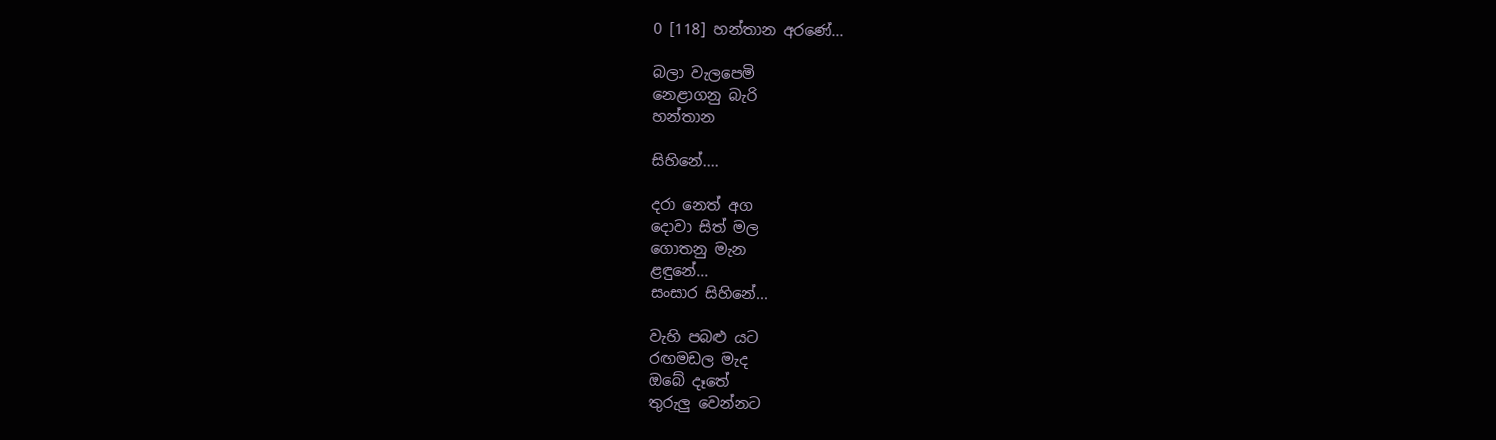0 [118] හන්තාන අරණේ...

බලා වැලපෙමි
නෙළාගනු බැරි
හන්තාන

සිහිනේ....

දරා නෙත් අග
දොවා සිත් මල
ගොතනු මැන
ළඳුනේ...
සංසාර සිහිනේ...

වැහි පබළු යට
රඟමඩල මැද
ඔබේ දෑතේ
තුරුලු වෙන්නට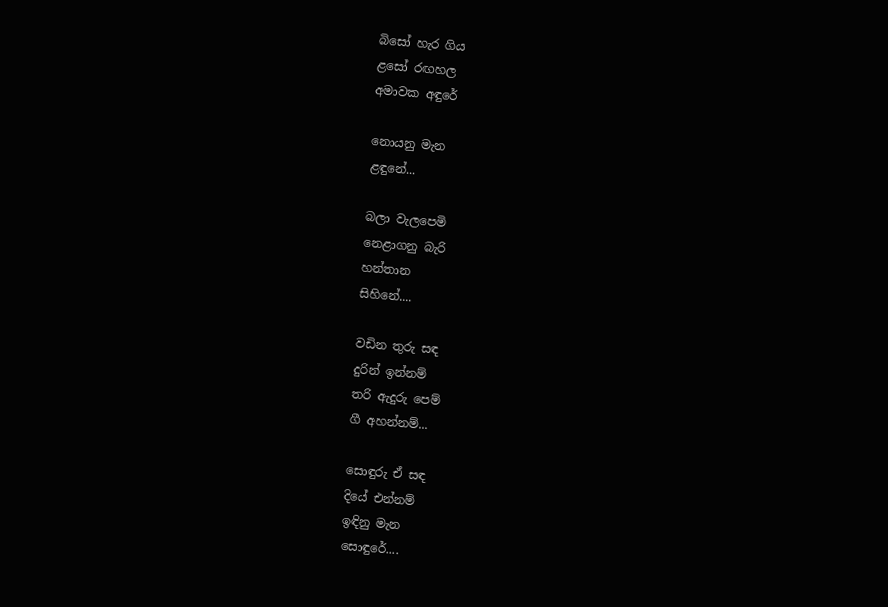බිසෝ හැර ගිය
ළසෝ රඟහල
අමාවක අඳුරේ

නොයනු මැන
ළඳුනේ...

බලා වැලපෙමි
නෙළාගනු බැරි
හන්තාන
සිහිනේ....

වඩින තුරු සඳ
දුරින් ඉන්නම්
තරි ඇදුරු පෙම්
ගී අහන්නම්...

සොඳුරු ඒ සඳ
දියේ එන්නම්
ඉඳිනු මැන
සොඳුරේ....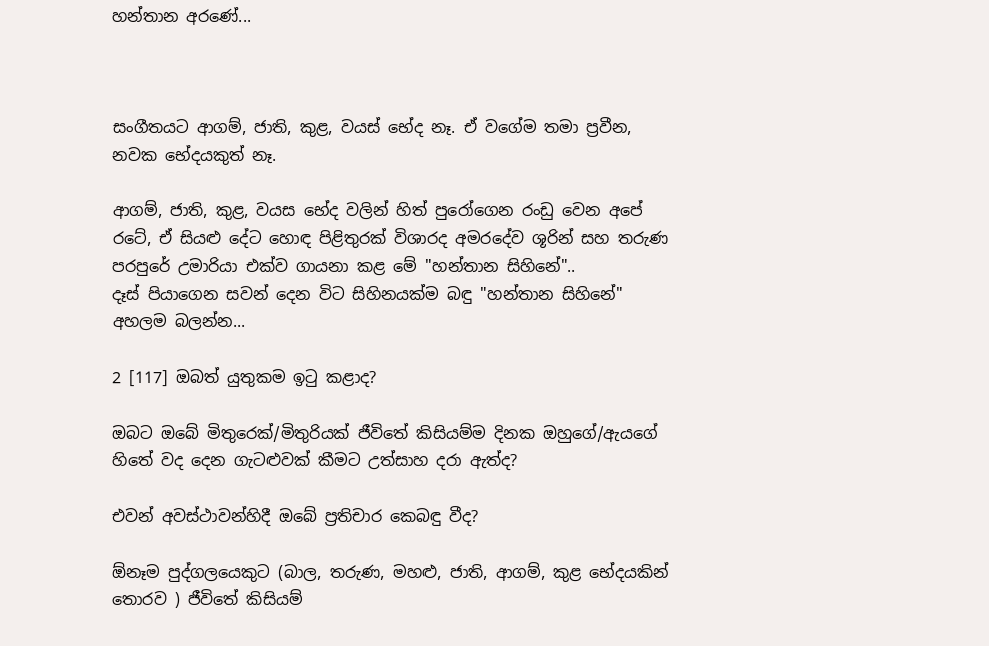හන්තාන අරණේ...



සංගීතයට ආගම්, ජාති, කුළ, වයස් භේද නෑ. ඒ වගේම තමා ප්‍රවීන, නවක භේදයකුත් නෑ.

ආගම්, ජාති, කුළ, වයස භේද වලින් හිත් පුරෝගෙන රංඩු වෙන අපේ රටේ, ඒ සියළු දේට හොඳ පිළිතුරක් විශාරද අමරදේව ශූරින් සහ තරුණ පරපුරේ උමාරියා එක්ව ගායනා කළ මේ "හන්තාන සිහිනේ"..
දෑස් පියාගෙන සවන් දෙන විට සිහිනයක්ම බඳු "හන්තාන සිහිනේ" අහලම බලන්න...

2 [117] ඔබත් යුතුකම ඉටු කළාද?

ඔබට ඔබේ මිතුරෙක්/මිතුරියක් ජීවිතේ කිසියම්ම දිනක ඔහුගේ/ඇයගේ හිතේ වද දෙන ගැටළුවක් කීමට උත්සාහ දරා ඇත්ද?

එවන් අවස්ථාවන්හිදී ඔබේ ප්‍රතිචාර කෙබඳු වීද?

ඕනෑම පුද්ගලයෙකුට (බාල, තරුණ, මහළු, ජාති, ආගම්, කුළ භේදයකින් තොරව ) ජීවිතේ කිසියම්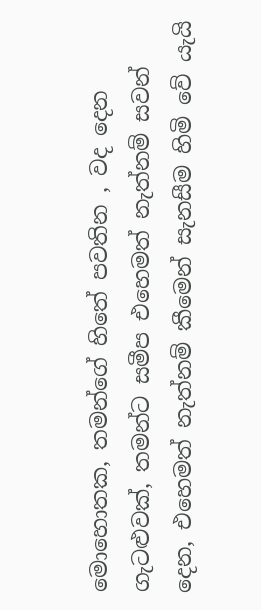මොහොතක, තමන්ගේ හිතේ පවතින , වද දෙන ගැටළුවක්, තමන්ට සමීප එහෙමත් නැත්නම් සවන් දෙන, එහෙමත් නැත්නම් කීමෙන් සැනසීම හිමි වේ යැයි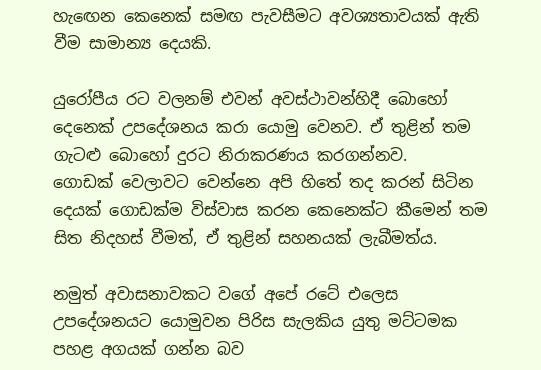හැඟෙන කෙනෙක් සමඟ පැවසීමට අවශ්‍යතාවයක් ඇති වීම සාමාන්‍ය දෙයකි.

යුරෝපීය රට වලනම් එවන් අවස්ථාවන්හිදී බොහෝ දෙනෙක් උපදේශනය කරා යොමු වෙනව. ඒ තුළින් තම ගැටළු බොහෝ දුරට නිරාකරණය කරගන්නව.
ගොඩක් වෙලාවට වෙන්නෙ අපි හිතේ තද කරන් සිටින දෙයක් ගොඩක්ම විස්වාස කරන කෙනෙක්ට කීමෙන් තම සිත නිදහස් වීමත්, ඒ තුළින් සහනයක් ලැබීමත්ය.

නමුත් අවාසනාවකට වගේ අපේ රටේ එලෙස උපදේශනයට යොමුවන පිරිස සැලකිය යුතු මට්ටමක පහළ අගයක් ගන්න බව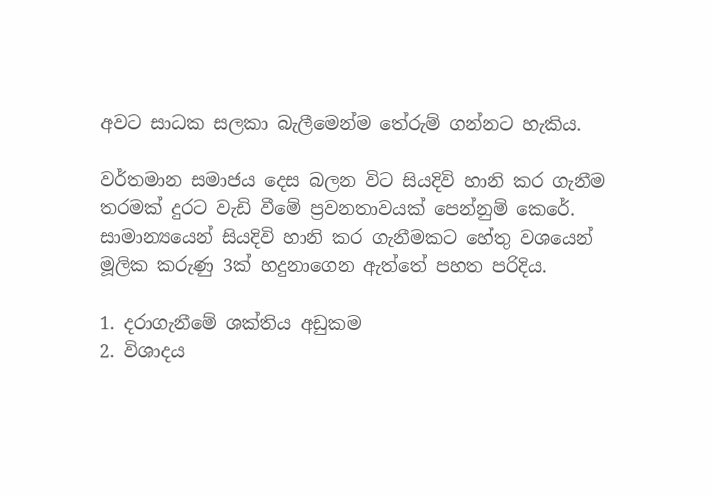අවට සාධක සලකා බැලීමෙන්ම තේරුම් ගන්නට හැකිය.

වර්තමාන සමාජය දෙස බලන විට සියදිවි හානි කර ගැනීම තරමක් දුරට වැඩි වීමේ ප්‍රවනතාවයක් පෙන්නුම් කෙරේ.
සාමාන්‍යයෙන් සියදිවි හානි කර ගැනීමකට හේතු වශයෙන් මූලික කරුණු 3ක් හදුනාගෙන ඇත්තේ පහත පරිදිය.

1. දරාගැනීමේ ශක්තිය අඩුකම
2. විශාදය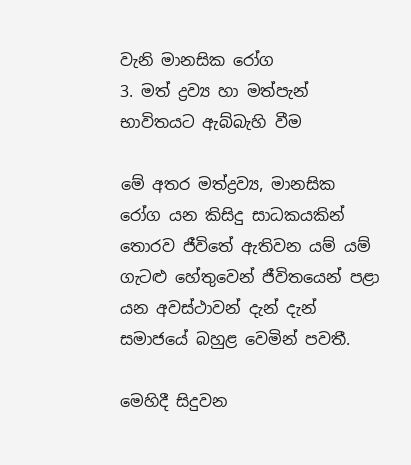වැනි මානසික රෝග
3. මත් ද්‍රව්‍ය හා මත්පැන් භාවිතයට ඇබ්බැහි වීම

මේ අතර මත්ද්‍රව්‍ය, මානසික රෝග යන කිසිදු සාධකයකින් තොරව ජීවිතේ ඇතිවන යම් යම් ගැටළු හේතුවෙන් ජීවිතයෙන් පළා යන අවස්ථාවන් දැන් දැන් සමාජයේ බහුළ වෙමින් පවතී.

මෙහිදී සිදුවන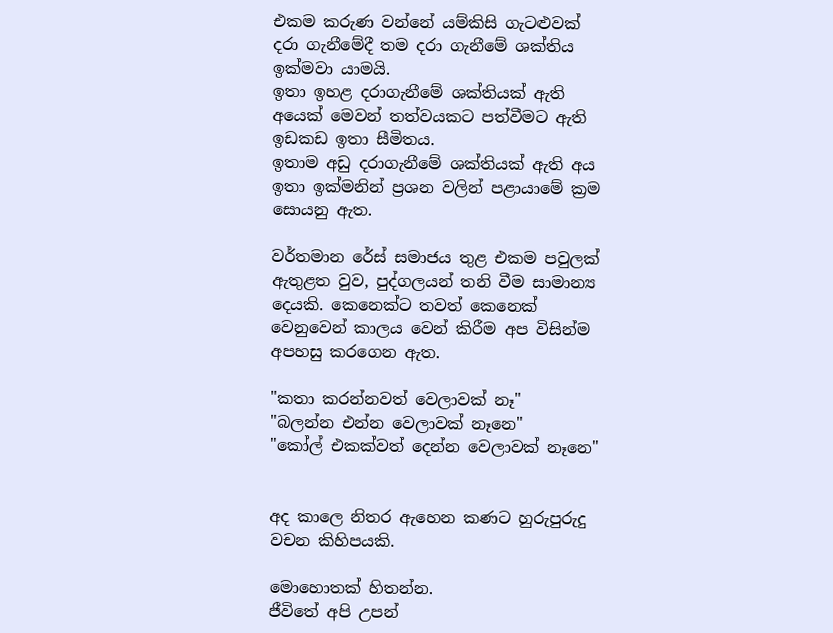එකම කරුණ වන්නේ යම්කිසි ගැටළුවක් දරා ගැනීමේදී තම දරා ගැනීමේ ශක්තිය ඉක්මවා යාමයි.
ඉතා ඉහළ දරාගැනීමේ ශක්තියක් ඇති අයෙක් මෙවන් තත්වයකට පත්වීමට ඇති ඉඩකඩ ඉතා සීමිතය.
ඉතාම අඩු දරාගැනීමේ ශක්තියක් ඇති අය ඉතා ඉක්මනින් ප්‍රශන වලින් පළායාමේ ක්‍රම සොයනු ඇත.

වර්තමාන රේස් සමාජය තුළ එකම පවුලක් ඇතුළත වුව, පුද්ගලයන් තනි වීම සාමාන්‍ය දෙයකි. කෙනෙක්ට තවත් කෙනෙක් වෙනුවෙන් කාලය වෙන් කිරීම අප විසින්ම අපහසු කරගෙන ඇත.

"කතා කරන්නවත් වෙලාවක් නෑ"
"බලන්න එන්න වෙලාවක් නෑනෙ"
"කෝල් එකක්වත් දෙන්න වෙලාවක් නෑනෙ"


අද කාලෙ නිතර ඇහෙන කණට හුරුපුරුදු වචන කිහිපයකි.

මොහොතක් හිතන්න.
ජීවිතේ අපි උපන්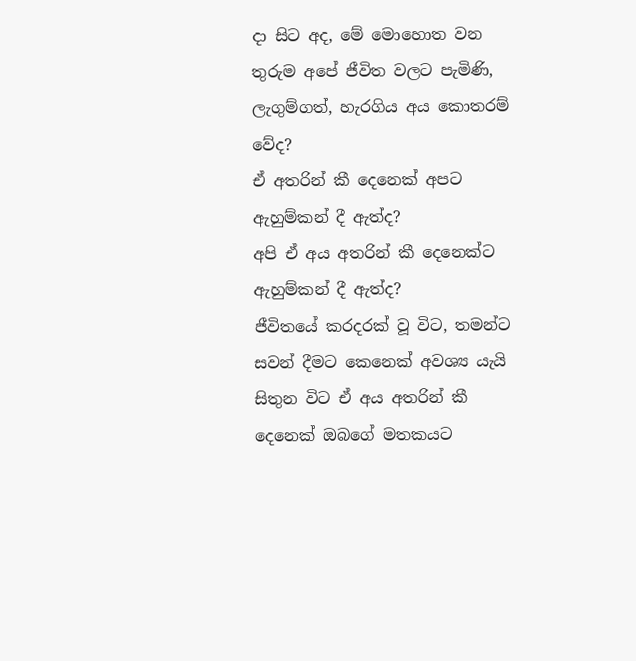දා සිට අද, මේ මොහොත වන තුරුම අපේ ජීවිත වලට පැමිණි, ලැගුම්ගත්, හැරගිය අය කොතරම් වේද?
ඒ අතරින් කී දෙනෙක් අපට ඇහුම්කන් දී ඇත්ද?
අපි ඒ අය අතරින් කී දෙනෙක්ට ඇහුම්කන් දී ඇත්ද?
ජීවිතයේ කරදරක් වූ විට, තමන්ට සවන් දීමට කෙනෙක් අවශ්‍ය යැයි සිතුන විට ඒ අය අතරින් කී දෙනෙක් ඔබගේ මතකයට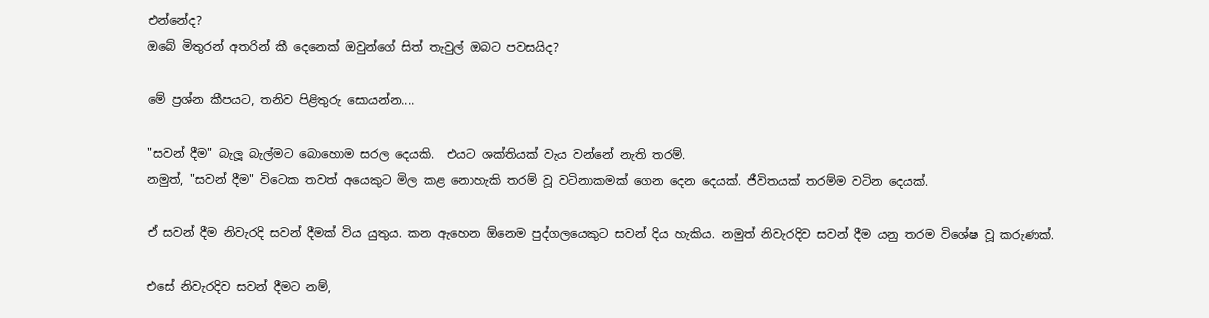එන්නේද?
ඔබේ මිතුරන් අතරින් කී දෙනෙක් ඔවුන්ගේ සිත් තැවුල් ඔබට පවසයිද?

මේ ප්‍රශ්න කීපයට, තනිව පිළිතුරු සොයන්න....

"සවන් දීම" බැලූ බැල්මට බොහොම සරල දෙයකි.  එයට ශක්තියක් වැය වන්නේ නැති තරම්.
නමුත්, "සවන් දීම" විටෙක තවත් අයෙකුට මිල කළ නොහැකි තරම් වූ වටිනාකමක් ගෙන දෙන දෙයක්. ජීවිතයක් තරම්ම වටින දෙයක්.

ඒ සවන් දීම නිවැරදි සවන් දීමක් විය යුතුය. කන ඇහෙන ඕනෙම පුද්ගලයෙකුට සවන් දිය හැකිය. නමුත් නිවැරදිව සවන් දීම යනු තරම විශේෂ වූ කරුණක්.

එසේ නිවැරදිව සවන් දීමට නම්,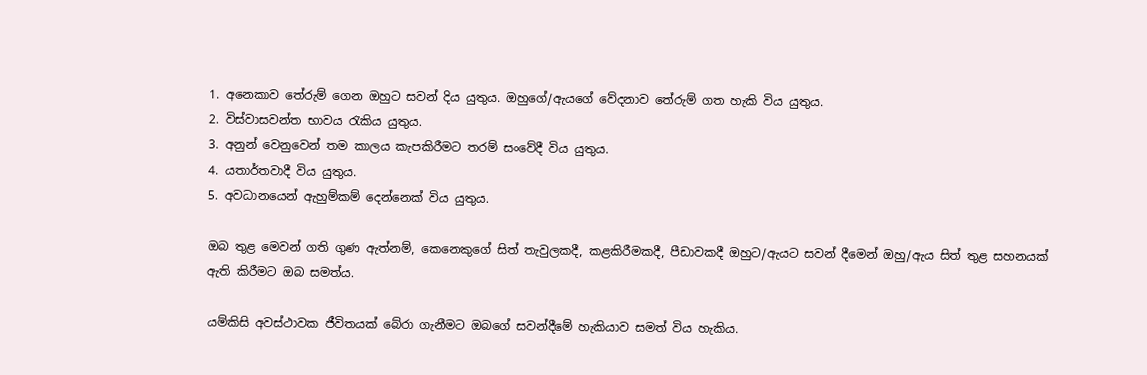1. අනෙකාව තේරුම් ගෙන ඔහුට සවන් දිය යුතුය. ඔහුගේ/ඇයගේ වේදනාව තේරුම් ගත හැකි විය යුතුය.
2. විස්වාසවන්ත භාවය රැකිය යුතුය.
3. අනුන් වෙනුවෙන් තම කාලය කැපකිරීමට තරම් සංවේදී විය යුතුය.
4. යතාර්තවාදී විය යුතුය.
5. අවධානයෙන් ඇහුම්කම් දෙන්නෙක් විය යුතුය.

ඔබ තුළ මෙවන් ගති ගුණ ඇත්නම්, කෙනෙකුගේ සිත් තැවුලකදී, කළකිරීමකදී, පීඩාවකදී ඔහුට/ඇයට සවන් දීමෙන් ඔහු/ඇය සිත් තුළ සහනයක් ඇති කිරීමට ඔබ සමත්ය.

යම්කිසි අවස්ථාවක ජීවිතයක් බේරා ගැනීමට ඔබගේ සවන්දීමේ හැකියාව සමත් විය හැකිය.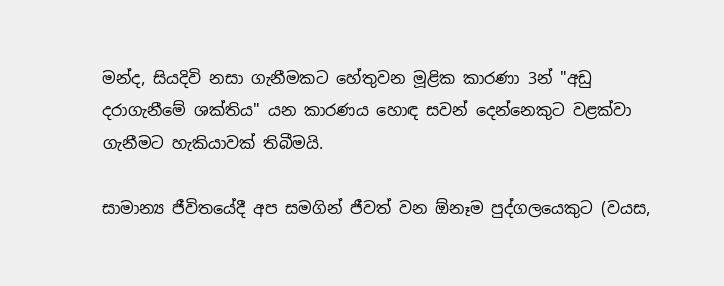මන්ද, සියදිවි නසා ගැනීමකට හේතුවන මූළික කාරණා 3න් "අඩු දරාගැනීමේ ශක්තිය" යන කාරණය හොඳ සවන් දෙන්නෙකුට වළක්වා ගැනීමට හැකියාවක් තිබීමයි.

සාමාන්‍ය ජීවිතයේදී අප සමගින් ජීවත් වන ඕනෑම පුද්ගලයෙකුට (වයස,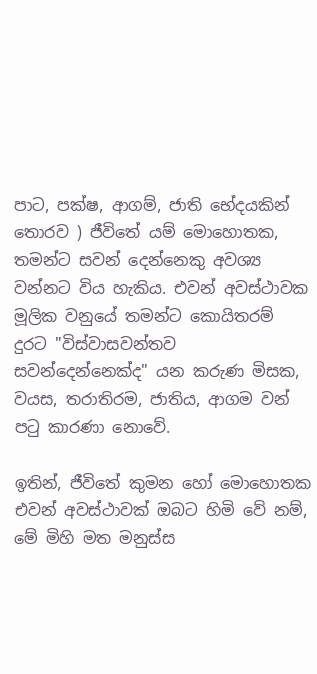පාට, පක්ෂ, ආගම්, ජාති භේදයකින් තොරව ) ජීවිතේ යම් මොහොතක, තමන්ට සවන් දෙන්නෙකු අවශ්‍ය වන්නට විය හැකිය. එවන් අවස්ථාවක මූලික වනුයේ තමන්ට කොයිතරම් දුරට "විස්වාසවන්තව සවන්දෙන්නෙක්ද" යන කරුණ මිසක, වයස, තරාතිරම, ජාතිය, ආගම වන් පටු කාරණා නොවේ.

ඉතින්, ජීවිතේ කුමන හෝ මොහොතක එවන් අවස්ථාවක් ඔබට හිමි වේ නම්,
මේ මිහි මත මනුස්ස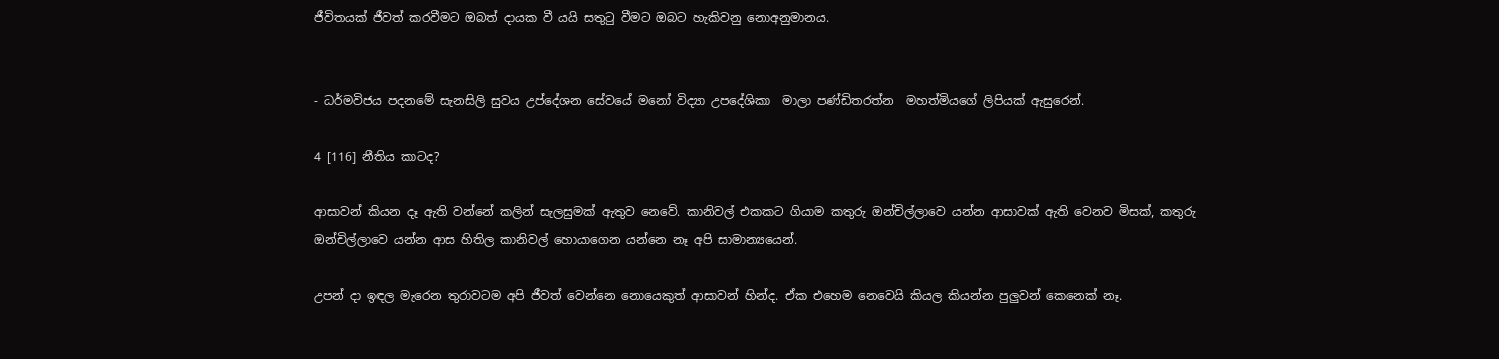ජීවිතයක් ජීවත් කරවීමට ඔබත් දායක වී යයි සතුටු වීමට ඔබට හැකිවනු නොඅනුමානය.


- ධර්මවිජය පදනමේ සැනසිලි සුවය උප්දේශන සේවයේ මනෝ විද්‍යා උපදේශිකා  මාලා පණ්ඩිතරත්න  මහත්මියගේ ලිපියක් ඇසුරෙන්.

4 [116] නීතිය කාටද?

ආසාවන් කියන දෑ ඇති වන්නේ කලින් සැලසුමක් ඇතුව නෙවේ. කානිවල් එකකට ගියාම කතුරු ඔන්චිල්ලාවෙ යන්න ආසාවක් ඇති වෙනව මිසක්, කතුරු ඔන්චිල්ලාවෙ යන්න ආස හිතිල කානිවල් හොයාගෙන යන්නෙ නෑ අපි සාමාන්‍යයෙන්.

උපන් දා ඉඳල මැරෙන තුරාවටම අපි ජීවත් වෙන්නෙ නොයෙකුත් ආසාවන් හින්ද. ඒක එහෙම නෙවෙයි කියල කියන්න පුලුවන් කෙනෙක් නෑ.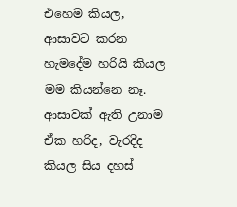එහෙම කියල, ආසාවට කරන හැමදේම හරියි කියල මම කියන්නෙ නෑ. ආසාවක් ඇති උනාම ඒක හරිද, වැරදිද කියල සිය දහස්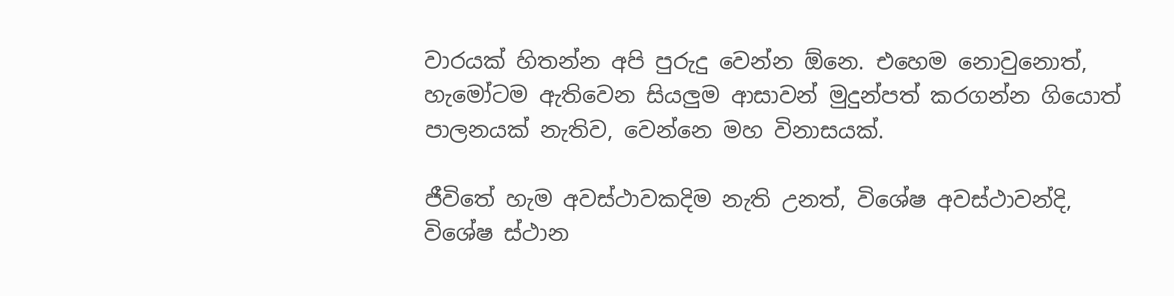වාරයක් හිතන්න අපි පුරුදු වෙන්න ඕනෙ. එහෙම නොවුනොත්, හැමෝටම ඇතිවෙන සියලුම ආසාවන් මුදුන්පත් කරගන්න ගියොත් පාලනයක් නැතිව, වෙන්නෙ මහ විනාසයක්.

ජීවිතේ හැම අවස්ථාවකදිම නැති උනත්, විශේෂ අවස්ථාවන්දි, විශේෂ ස්ථාන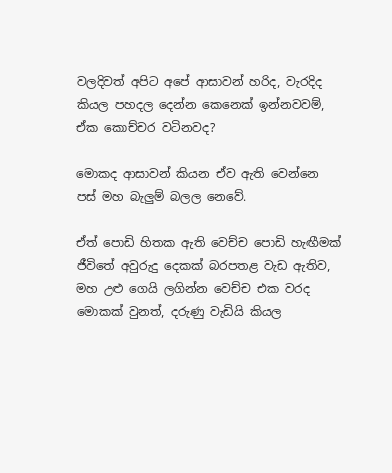වලදිවත් අපිට අපේ ආසාවන් හරිද, වැරදිද කියල පහදල දෙන්න කෙනෙක් ඉන්නවවම්, ඒක කොච්චර වටිනවද?

මොකද ආසාවන් කියන ඒව ඇති වෙන්නෙ පස් මහ බැලුම් බලල නෙවේ.

ඒත් පොඩි හිතක ඇති වෙච්ච පොඩි හැඟීමක් ජීවිතේ අවුරුදු දෙකක් බරපතළ වැඩ ඇතිව, මහ උළු ගෙයි ලගින්න වෙච්ච එක වරද මොකක් වුනත්, දරුණු වැඩියි කියල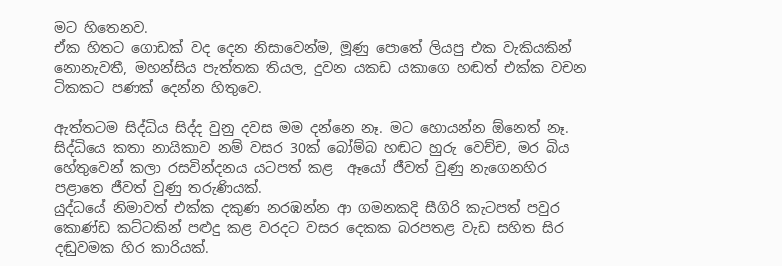මට හිතෙනව.
ඒක හිතට ගොඩක් වද දෙන නිසාවෙන්ම, මූණු පොතේ ලියපු එක වැකියකින් නොනැවතී, මහන්සිය පැත්තක තියල, දුවන යකඩ යකාගෙ හඬත් එක්ක වචන ටිකකට පණක් දෙන්න හිතුවෙ.

ඇත්තටම සිද්ධිය සිද්ද වුනු දවස මම දන්නෙ නෑ. මට හොයන්න ඕනෙත් නෑ.
සිද්ධියෙ කතා නායිකාව නම් වසර 30ක් බෝම්බ හඬට හුරු වෙච්ච, මර බිය හේතුවෙන් කලා රසවින්දනය යටපත් කළ  ඈයෝ ජීවත් වුණු නැගෙනහිර පළාතෙ ජීවත් වුණු තරුණියක්.
යුද්ධයේ නිමාවත් එක්ක දකුණ නරඹන්න ආ ගමනකදි සීගිරි කැටපත් පවුර කොණ්ඩ කට්ටකින් පළුදු කළ වරදට වසර දෙකක බරපතළ වැඩ සහිත සිර දඬුවමක හිර කාරියක්.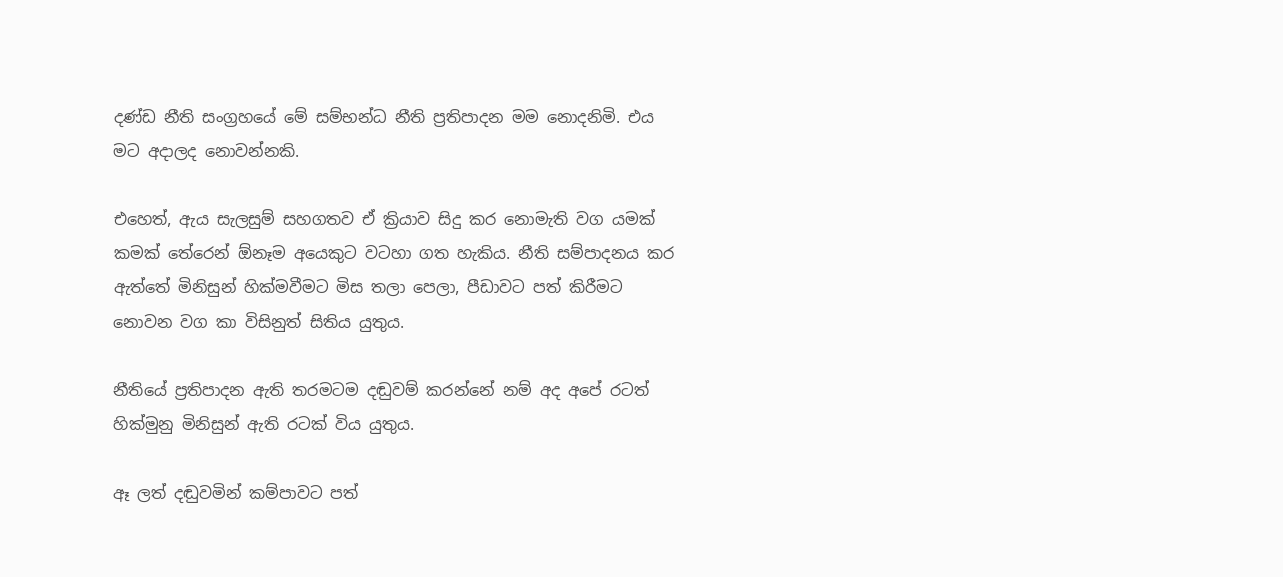දණ්ඩ නීති සංග්‍රහයේ මේ සම්භන්ධ නීති ප්‍රතිපාදන මම නොදනිමි. එය මට අදාලද නොවන්නකි.

එහෙත්, ඇය සැලසුම් සහගතව ඒ ක්‍රියාව සිදු කර නොමැති වග යමක් කමක් තේරෙන් ඕනෑම අයෙකුට වටහා ගත හැකිය. නීති සම්පාදනය කර ඇත්තේ මිනිසුන් හික්මවීමට මිස තලා පෙලා, පීඩාවට පත් කිරීමට නොවන වග කා විසිනුත් සිතිය යුතුය.

නීතියේ ප්‍රතිපාදන ඇති තරමටම දඬුවම් කරන්නේ නම් අද අපේ රටත් හික්මුනු මිනිසුන් ඇති රටක් විය යුතුය.

ඈ ලත් දඬුවමින් කම්පාවට පත්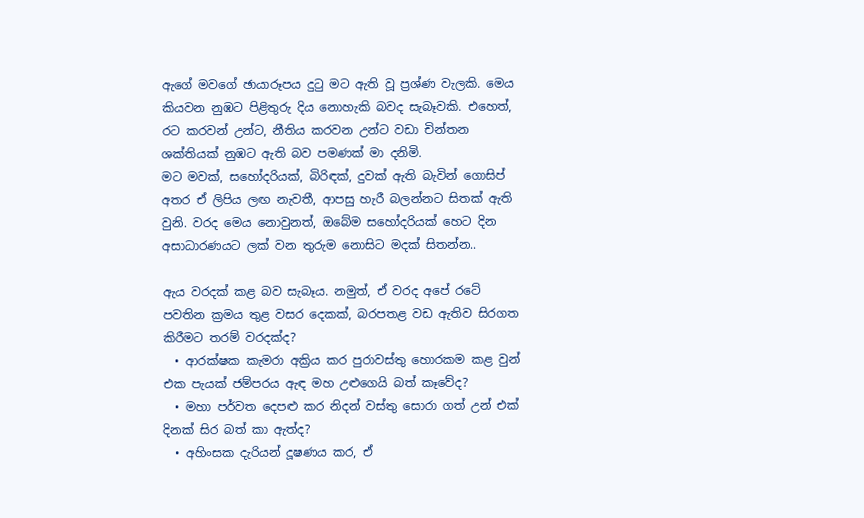ඇගේ මවගේ ඡායාරූපය දුටු මට ඇති වූ ප්‍රශ්ණ වැලකි. මෙය කියවන නුඹට පිළිතුරු දිය නොහැකි බවද සැබෑවකි. එහෙත්, රට කරවන් උන්ට, නීතිය කරවන උන්ට වඩා චින්තන ශක්තියක් නුඹට ඇති බව පමණක් මා දනිමි.
මට මවක්, සහෝදරියක්, බිරිඳක්, දුවක් ඇති බැවින් ගොසිප් අතර ඒ ලිපිය ලඟ නැවතී, ආපසු හැරී බලන්නට සිතක් ඇති වුනි. වරද මෙය නොවුනත්, ඔබේම සහෝදරියක් හෙට දින අසාධාරණයට ලක් වන තුරුම නොසිට මදක් සිතන්න..

ඇය වරදක් කළ බව සැබෑය. නමුත්, ඒ වරද අපේ රටේ පවතින ක්‍රමය තුළ වසර දෙකක්, බරපතළ වඩ ඇතිව සිරගත කිරීමට තරම් වරදක්ද?
  • ආරක්ෂක කැමරා අක්‍රිය කර පුරාවස්තු හොරකම කළ වුන් එක පැයක් ජම්පරය ඇඳ මහ උළුගෙයි බත් කෑවේද?
  • මහා පර්වත දෙපළු කර නිදන් වස්තු සොරා ගත් උන් එක් දිනක් සිර බත් කා ඇත්ද?
  • අහිංසක දැරියන් දූෂණය කර, ඒ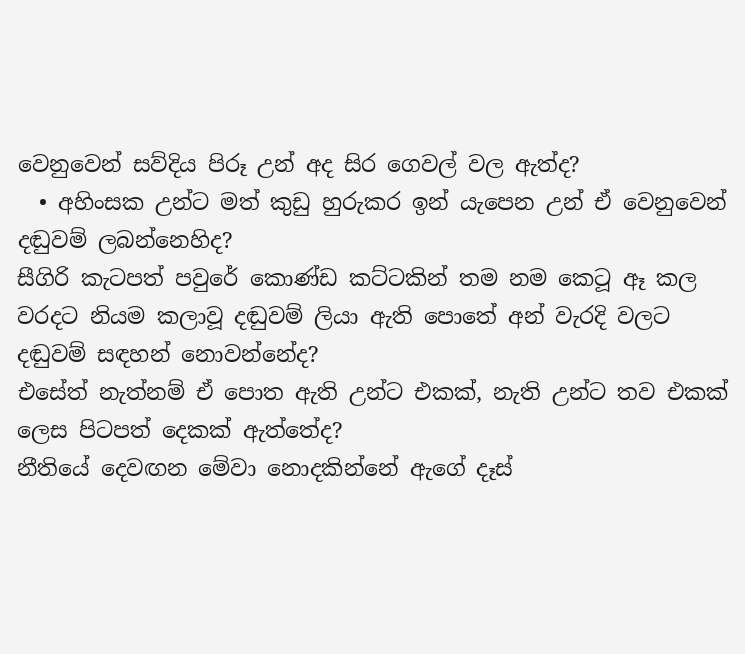වෙනුවෙන් සව්දිය පිරූ උන් අද සිර ගෙවල් වල ඇත්ද?
  • අහිංසක උන්ට මත් කුඩු හුරුකර ඉන් ‍යැපෙන උන් ඒ වෙනුවෙන් දඬුවම් ලබන්නෙහිද?
සීගිරි කැටපත් පවුරේ කොණ්ඩ කට්ටකින් තම නම කෙටූ ඈ කල වරදට නියම කලාවූ දඬුවම් ලියා ඇති පොතේ අන් වැරදි වලට දඬුවම් සඳහන් නොවන්නේද?
එසේත් නැත්නම් ඒ පොත ඇති උන්ට එකක්, නැති උන්ට තව එකක් ලෙස පිටපත් දෙකක් ඇත්තේද?
නීතියේ දෙවඟන මේවා නොදකින්නේ ඇගේ දෑස්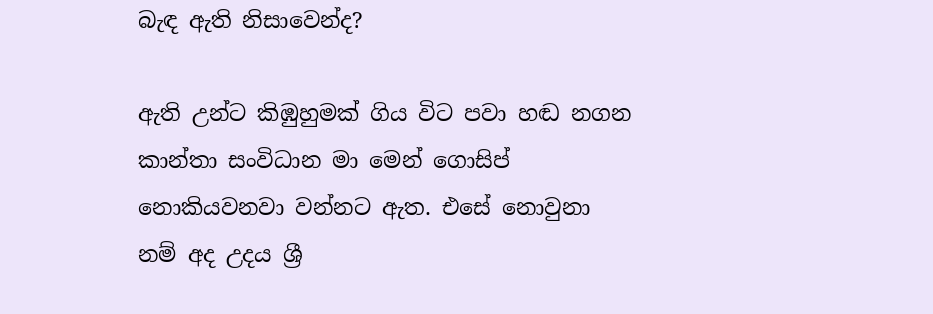බැඳ ඇති නිසාවෙන්ද?

ඇති උන්ට කිඹුහුමක් ගිය විට පවා හඬ නගන කාන්තා සංවිධාන මා මෙන් ගොසිප් නොකියවනවා වන්නට ඇත. එසේ නොවුනා නම් අද උදය ශ්‍රී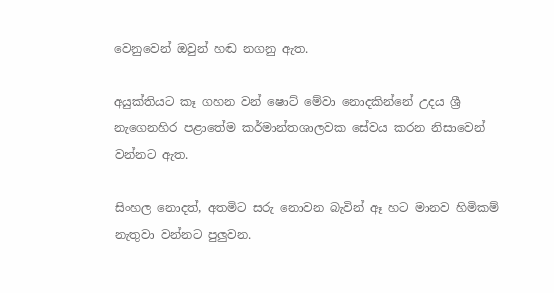වෙනුවෙන් ඔවුන් හඬ නගනු ඇත.

අයුක්තියට කෑ ගහන වන් ෂොට් මේවා නොදකින්නේ උදය ශ්‍රී නැගෙනහිර පළාතේම කර්මාන්තශාලවක සේවය කරන නිසාවෙන් වන්නට ඇත.

සිංහල නොදත්, අතමිට සරු නොවන බැවින් ඈ හට මානව හිමිකම් නැතුවා වන්නට පුලුවන.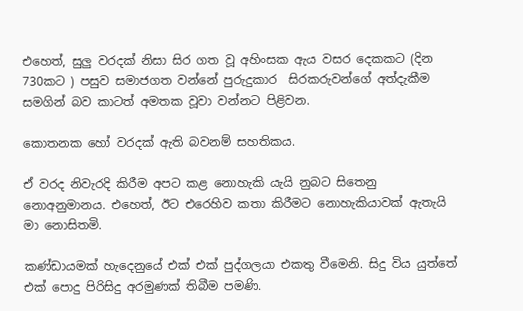එහෙත්, සුලු වරදක් නිසා සිර ගත වූ අහිංසක ඇය වසර දෙකකට (දින 730කට ) පසුව සමාජගත වන්නේ පුරුදුකාර  සිරකරුවන්ගේ අත්දැකීම සමගින් බව කාටත් අමතක වූවා වන්නට පිළිවන.

කොතනක හෝ වරදක් ඇති බවනම් සහතිකය.

ඒ වරද නිවැරදි කිරීම අපට කළ නොහැකි යැයි නුබට සිතෙනු නොඅනුමානය. එහෙත්, ඊට එරෙහිව කතා කිරීමට නොහැකියාවක් ඇතැයි මා නොසිතමි.

කණ්ඩායමක් හැදෙනුයේ එක් එක් පුද්ගලයා එකතු වීමෙනි. සිදු විය යුත්තේ එක් පොදු පිරිසිදු අරමුණක් තිබීම පමණි.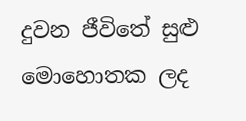දුවන ජීවිතේ සුළු මොහොතක ලද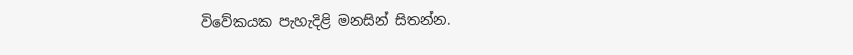විවේකයක පැහැදිළි මනසින් සිතන්න.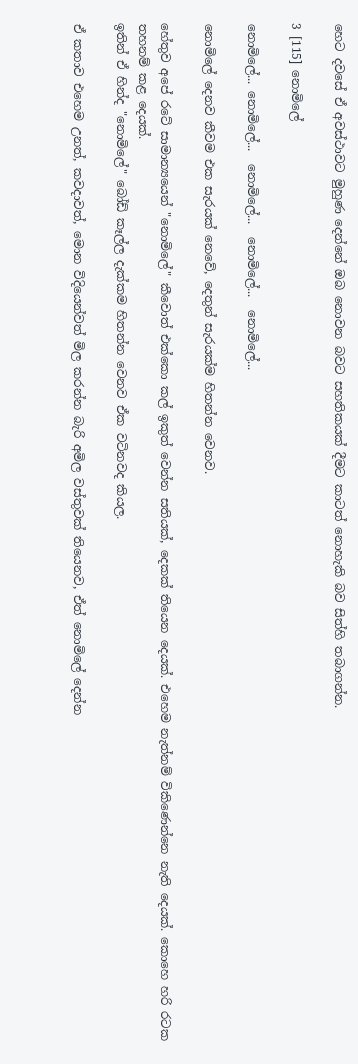හෙට දවසේ ඒ අවස්ථාවට මුහුණ දෙන්නේ ඔබ නොවන බවට සහතිකයක් දීමට කාටත් නොහැකි බව සිත්හි තබාගන්න.

3 [115] නොමිලේ

නොමිලේ... නොමිලේ...  නොමිලේ...  නොමිලේ...  නොමිලේ...

නොමිලේ දෙනව කීවම එක සැරයක් නෙවේ, දෙතුන් සැරයක්ම හිතන්න වෙනව.

හේතුව අපේ රටේ සාමාන්‍යයෙන් "නොමිලේ" කීවොත් එක්කො කල් ඉකුත් වෙන්න සතියක්, දෙකක් තියෙන දෙයක්. එහෙම නැත්නම් විකිණෙන්නෙ නැති දෙයක්. කොහෙ හරි රටක තහනම් කළ දෙයක්.
ඉතින් ඒ හින්ද "නොමිලේ" බෝඩ් කෑල්ල දැක්කම හිතන්න වෙනව ඒක වටිනවද කියල.

ඒ කතාව එහෙම උනත්, කවදාවත්, මොන විදියෙන්වත් මිල කරන්න බැරි අමිල වස්තුවක් තියෙනව, ඒත් නොමිලේ දෙන්න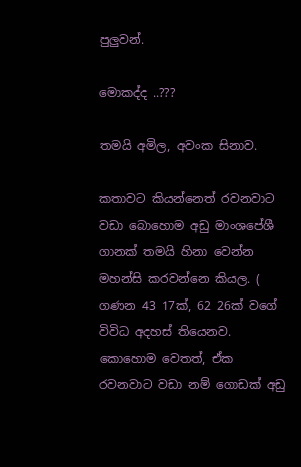පුලුවන්.

මොකද්ද ..???

තමයි අමිල, අවංක සිනාව.

කතාවට කියන්නෙත් රවනවාට වඩා බොහොම අඩු මාංශපේශී ගානක් තමයි හිනා වෙන්න මහන්සි කරවන්නෙ කියල. ( ගණන 43 17ක්, 62 26ක් වගේ විවිධ අදහස් තියෙනව. කොහොම වෙතත්, ඒක රවනවාට වඩා නම් ගොඩක් අඩු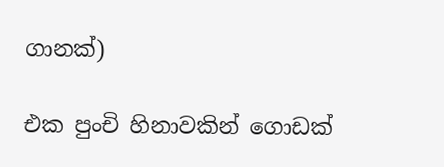ගානක්)

එක පුංචි හිනාවකින් ගොඩක්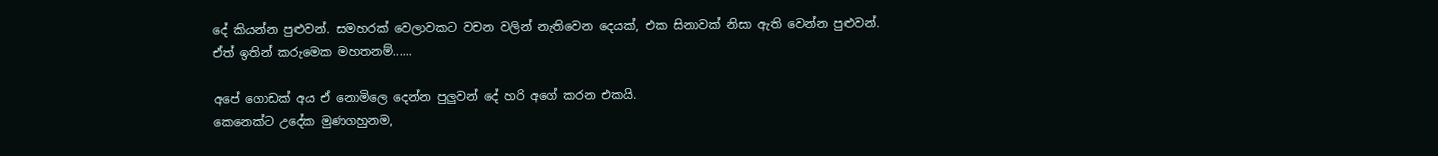දේ කියන්න පුළුවන්. සමහරක් වෙලාවකට වචන වලින් නැතිවෙන දෙයක්, එක සිනාවක් නිසා ඇති වෙන්න පුළුවන්.
ඒත් ඉතින් කරුමෙක මහතනම්......

අපේ ගොඩක් අය ඒ නොමිලෙ දෙන්න පුලුවන් දේ හරි අගේ කරන එකයි.
කෙනෙක්ට උදේක මුණගහුනම,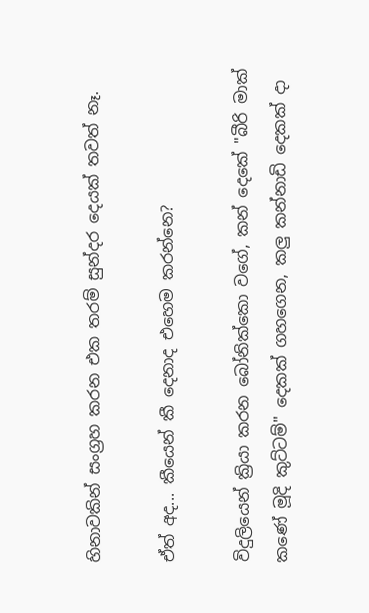හිනාවකින් සංග්‍රහ කරන එක තරම් සුන්දර දෙයක් තවත් නෑ.

ඒත් අද... කීයෙන් කී දෙනාද එහෙම කරන්නෙ?

විදුලියෙන් ක්‍රියා කරන බෝනික්කො වගේ, කන් දෙකේ "බීරි මාක් කණේ මූදි කුට්ටම්" දෙකක් ගහගෙන, කලු කන්නාඩි දෙකක් දා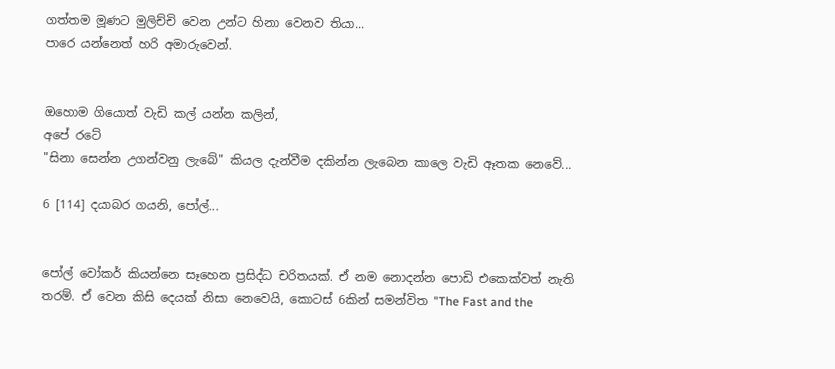ගත්තම මූණට මුලිච්චි වෙන උන්ට හිනා වෙනව තියා...
පාරෙ යන්නෙත් හරි අමාරුවෙන්.


ඔහොම ගියොත් වැඩි කල් යන්න කලින්,
අපේ රටේ
"සිනා සෙන්න උගන්වනු ලැබේ" කියල දැන්වීම දකින්න ලැබෙන කාලෙ වැඩි ඈතක නෙවේ...

6 [114] දයාබර ගයනි, පෝල්...


පෝල් වෝකර් කියන්නෙ සෑහෙන ප්‍රසිද්ධ චරිතයක්. ඒ නම නොදන්න පොඩි එකෙක්වත් නැති තරම්. ඒ වෙන කිසි දෙයක් නිසා නෙවෙයි, කොටස් 6කින් සමන්විත "The Fast and the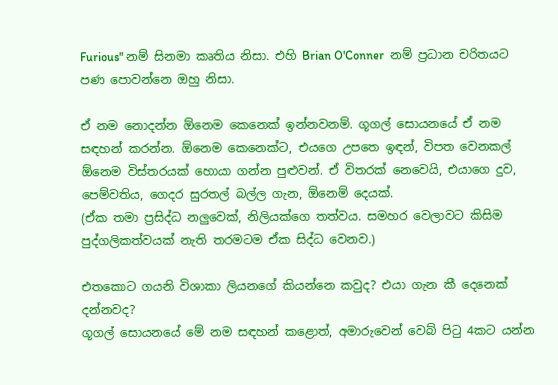Furious" නම් සිනමා කෘතිය නිසා. එහි Brian O'Conner  නම් ප්‍රධාන චරිතයට පණ පොවන්නෙ ඔහු නිසා.

ඒ නම නොදන්න ඕනෙම කෙනෙක් ඉන්නවනම්. ගූගල් සොයනයේ ඒ නම සඳහන් කරන්න. ඕනෙම කෙනෙක්ට, එයගෙ උපතෙ ඉඳන්, විපත වෙනකල් ඕනෙම විස්තරයක් හොයා ගන්න පුළුවන්. ඒ විතරක් නෙවෙයි, එයාගෙ දුව, පෙම්වතිය, ගෙදර සුරතල් බල්ල ගැන, ඕනෙම් දෙයක්.
(ඒක තමා ප්‍රසිද්ධ නලුවෙක්, නිලියක්ගෙ තත්වය. සමහර වෙලාවට කිසිම පුද්ගලිකත්වයක් නැති තරමටම ඒක සිද්ධ වෙනව.)

එතකොට ගයනි විශාකා ලියනගේ කියන්නෙ කවුද? එයා ගැන කී දෙනෙක් දන්නවද?
ගූගල් සොයනයේ මේ නම සඳහන් කළොත්, අමාරුවෙන් වෙබ් පිටු 4කට යන්න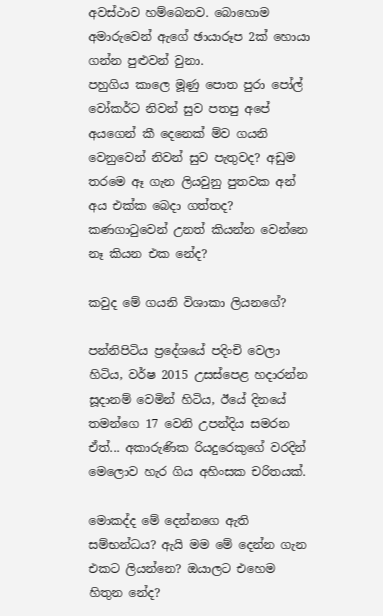අවස්ථාව හම්බෙනව. බොහොම අමාරුවෙන් ඇගේ ඡායාරූප 2ක් හොයා ගන්න පුළුවන් වුනා.
පහුගිය කාලෙ මූණු පොත පුරා පෝල් වෝකර්ට නිවන් සුව පතපු අපේ අයගෙන් කී දෙනෙක් ම්ව ගයනි වෙනුවෙන් නිවන් සුව පැතුවද? අඩුම තරමෙ ඈ ගැන ලියවුනු පුතවක අන් අය එක්ක බෙදා ගත්තද?
කණගාටුවෙන් උනත් කියන්න වෙන්නෙ නෑ කියන එක නේද?

කවුද මේ ගයනි විශාකා ලියනගේ?

පන්නිපිටිය ප්‍රදේශයේ පදිංචි වෙලා හිටිය, වර්ෂ 2015 උසස්පෙළ හදාරන්න සූදානම් වෙමින් හිටිය, ඊයේ දිනයේ තමන්ගෙ 17 වෙනි උපන්දිය සමරන ඒත්... අකාරුණික රියදුරෙකුගේ වරදින් මෙලොව හැර ගිය අහිංසක චරිතයක්.

මොකද්ද මේ දෙන්නගෙ ඇති සම්භන්ධය? ඇයි මම මේ දෙන්න ගැන එකට ලියන්නෙ? ඔයාලට එහෙම හිතුන නේද?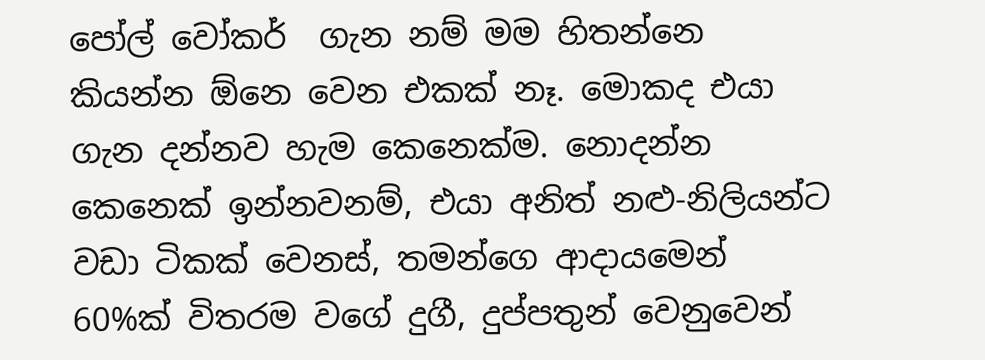පෝල් වෝකර්  ගැන නම් මම හිතන්නෙ කියන්න ඕනෙ වෙන එකක් නෑ. මොකද එයා ගැන දන්නව හැම කෙනෙක්ම. නොදන්න කෙනෙක් ඉන්නවනම්, එයා අනිත් නළු-නිලියන්ට වඩා ටිකක් වෙනස්, තමන්ගෙ ආදායමෙන් 60%ක් විතරම වගේ දුගී, දුප්පතුන් වෙනුවෙන්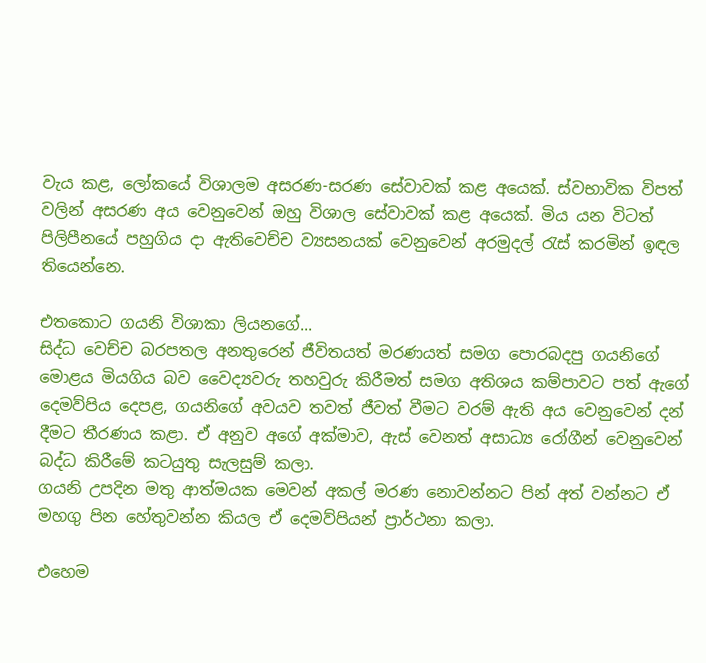වැය කළ, ලෝකයේ විශාලම අසරණ-සරණ සේවාවක් කළ අයෙක්. ස්වභාවික විපත් වලින් අසරණ අය වෙනුවෙන් ඔහු විශාල සේවාවක් කළ අයෙක්. මිය යන විටත් පිලිපීනයේ පහුගිය දා ඇතිවෙච්ච ව්‍යසනයක් වෙනුවෙන් අරමුදල් රැස් කරමින් ඉඳල තියෙන්නෙ.

එතකොට ගයනි විශාකා ලියනගේ...
සිද්ධ වෙච්ච බරපතල අනතුරෙන් ජීවිතයත් මරණයත් සමග පොරබදපු ගයනිගේ මොළය මියගිය බව වෛද්‍යවරු තහවුරු කිරීමත් සමග අතිශය කම්පාවට පත් ඇගේ දෙමව්පිය දෙපළ, ගයනිගේ අවයව තවත් ජීවත් වීමට වරම් ඇති අය වෙනුවෙන් දන් දීමට තීරණය කළා. ඒ අනුව අගේ අක්මාව, ඇස් වෙනත් අසාධ්‍ය රෝගීන් වෙනුවෙන් බද්ධ කිරීමේ කටයුතු සැලසුම් කලා.
ගයනි උපදින මතු ආත්මයක මෙවන් අකල් මරණ නොවන්නට පින් අත් වන්නට ඒ මහගු පින හේතුවන්න කියල ඒ දෙමව්පියන් ප්‍රාර්ථනා කලා.

එහෙම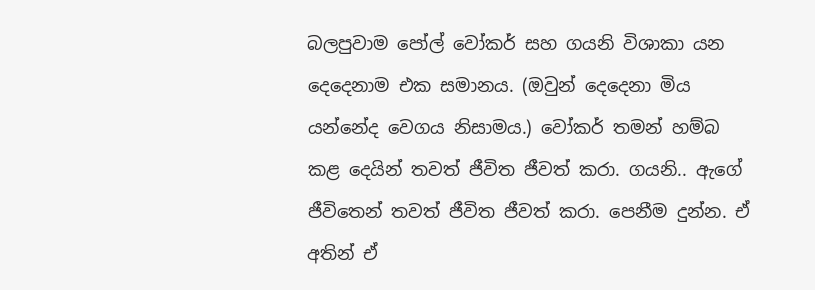බලපුවාම පෝල් වෝකර් සහ ගයනි විශාකා යන දෙදෙනාම එක සමානය. (ඔවුන් දෙදෙනා මිය යන්නේද වෙගය නිසාමය.) වෝකර් තමන් හම්බ කළ දෙයින් තවත් ජීවිත ජීවත් කරා. ගයනි.. ඇගේ ජීවිතෙන් තවත් ජීවිත ජීවත් කරා. පෙනීම දුන්න. ඒ අතින් ඒ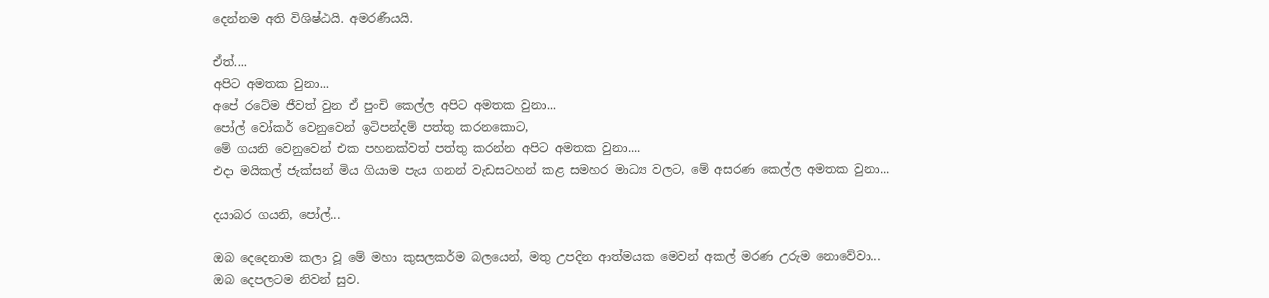දෙන්නම අති විශිෂ්ඨයි. අමරණීයයි.

ඒත්....
අපිට අමතක වුනා...
අපේ රටේම ජීවත් වුන ඒ පුංචි කෙල්ල අපිට අමතක වුනා...
පෝල් වෝකර් වෙනුවෙන් ඉටිපන්දම් පත්තු කරනකොට,
මේ ගයනි වෙනුවෙන් එක පහනක්වත් පත්තු කරන්න අපිට අමතක වුනා....
එදා මයිකල් ජැක්සන් මිය ගියාම පැය ගනන් වැඩසටහන් කළ සමහර මාධ්‍ය වලට, මේ අසරණ කෙල්ල අමතක වුනා...

දයාබර ගයනි, පෝල්...

ඔබ දෙදෙනාම කලා වූ මේ මහා කුසලකර්ම බලයෙන්, මතු උපදින ආත්මයක මෙවන් අකල් මරණ උරුම නොවේවා...
ඔබ දෙපලටම නිවන් සුව.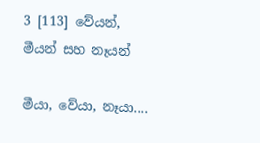3 [113] වේයන්, මීයන් සහ නෑයන්

මීයා, වේයා, නෑයා....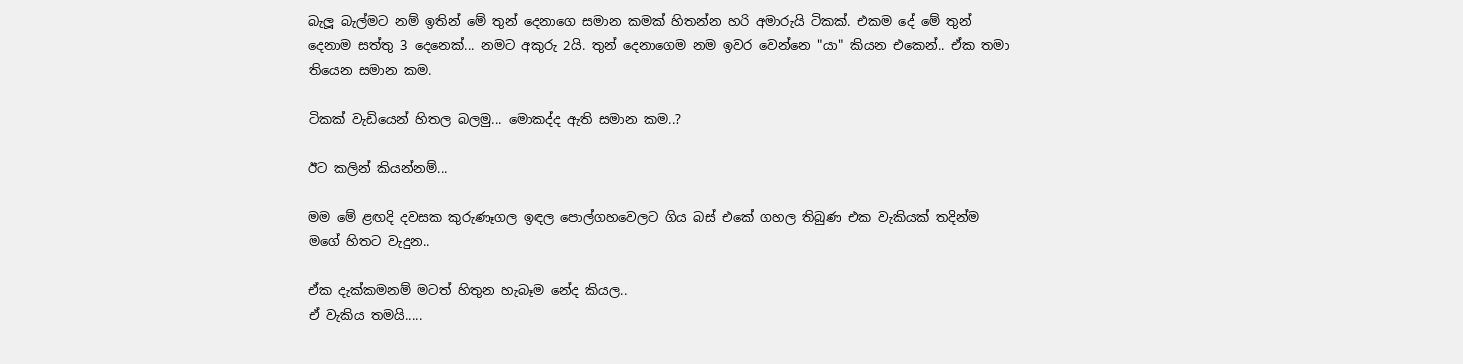බැලූ බැල්මට නම් ඉතින් මේ තුන් දෙනාගෙ සමාන කමක් හිතන්න හරි අමාරුයි ටිකක්. එකම දේ මේ තුන් දෙනාම සත්තු 3 දෙනෙක්... නමට අකුරු 2යි. තුන් දෙනාගෙම නම ඉවර වෙන්නෙ "යා" කියන එකෙන්.. ඒක තමා තියෙන සමාන කම.

ටිකක් වැඩියෙන් හිතල බලමු... මොකද්ද ඇති සමාන කම..?

ඊට කලින් කියන්නම්...

මම මේ ළඟදි දවසක කුරුණෑගල ඉඳල පොල්ගහවෙලට ගිය බස් එකේ ගහල තිබුණ එක වැකියක් තදින්ම මගේ හිතට වැදුන..

ඒක දැක්කමනම් මටත් හිතුන හැබෑම නේද කියල..
ඒ වැකිය තමයි.....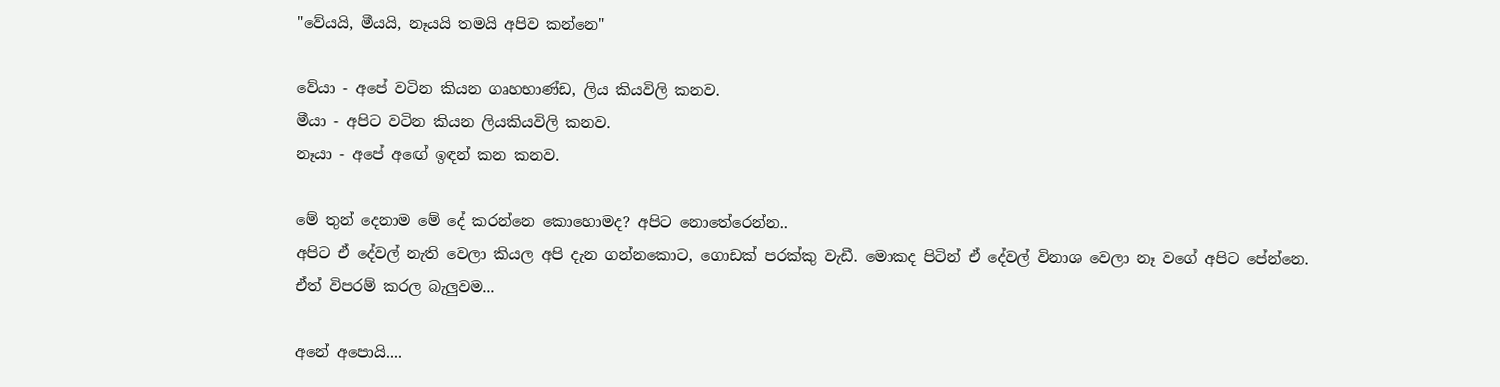"වේයයි, මීයයි, නෑයයි තමයි අපිව කන්නෙ"

වේයා - අපේ වටින කියන ගෘහභාණ්ඩ, ලිය කියවිලි කනව.
මීයා - අපිට වටින කියන ලියකියවිලි කනව.
නෑයා - අපේ අඟේ ඉඳන් කන කනව.

මේ තුන් දෙනාම මේ දේ කරන්නෙ කොහොමද? අපිට නොතේරෙන්න..
අපිට ඒ දේවල් නැති වෙලා කියල අපි දැන ගන්නකොට, ගොඩක් පරක්කු වැඩී. මොකද පිටින් ඒ දේවල් විනාශ වෙලා නෑ වගේ අපිට පේන්නෙ.
ඒත් විපරම් කරල බැලුවම...

අනේ අපොයි....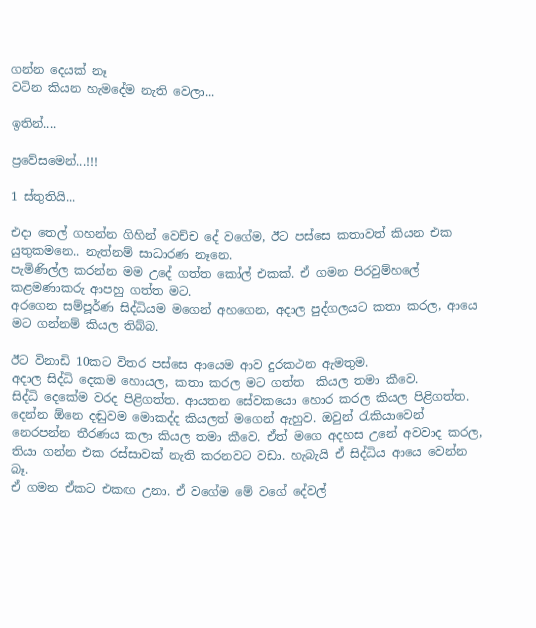ගන්න දෙයක් නෑ
වටින කියන හැමදේම නැති වෙලා...

ඉතින්....

ප්‍රවේසමෙන්...!!!

1 ස්තුතියි...

එදා තෙල් ගහන්න ගිහින් වෙච්ච දේ වගේම, ඊට පස්සෙ කතාවත් කියන එක යුතුකමනෙ.. නැත්නම් සාධාරණ නෑනෙ.
පැමිණිල්ල කරන්න මම උදේ ගත්ත කෝල් එකක්. ඒ ගමන පිරවුම්හලේ කළමණාකරු ආපහු ගත්ත මට.
අරගෙන සම්පූර්ණ සිද්ධියම මගෙන් අහගෙන, අදාල පුද්ගලයට කතා කරල, ආයෙ මට ගන්නම් කියල තිබ්බ.

ඊට විනාඩි 10කට විතර පස්සෙ ආයෙම ආව දුරකථන ඇමතුම.
අදාල සිද්ධි දෙකම හොයල, කතා කරල මට ගත්ත  කියල තමා කීවෙ.
සිද්ධි දෙකේම වරද පිළිගත්ත. ආයතන සේවකයො හොර කරල කියල පිළිගත්ත. දෙන්න ඕනෙ දඬුවම මොකද්ද කියලත් මගෙන් ඇහුව. ඔවුන් රැකියාවෙන් නෙරපන්න තීරණය කලා කියල තමා කීවෙ. ඒත් මගෙ අදහස උනේ අවවාද කරල, තියා ගන්න එක රස්සාවක් නැති කරනවට වඩා. හැබැයි ඒ සිද්ධිය ආයෙ වෙන්න බෑ.
ඒ ගමන ඒකට එකඟ උනා. ඒ වගේම මේ වගේ දේවල්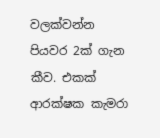වලක්වන්න පියවර 2ක් ගැන කීව. එකක් ආරක්ෂක කැමරා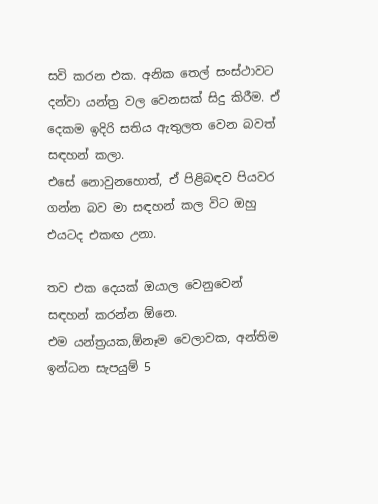සවි කරන එක. අනික තෙල් සංස්ථාවට දන්වා යන්ත්‍ර වල වෙනසක් සිදු කිරීම. ඒ දෙකම ඉදිරි සතිය ඇතුලත වෙන බවත් සඳහන් කලා.
එසේ නොවුනහොත්, ඒ පිළිබඳව පියවර ගන්න බව මා සඳහන් කල විට ඔහු එයටද එකඟ උනා.

තව එක දෙයක් ඔයාල වෙනුවෙන් සඳහන් කරන්න ඕනෙ.
එම යන්ත්‍රයක,ඕනෑම වෙලාවක, අන්තිම ඉන්ධන සැපයුම් 5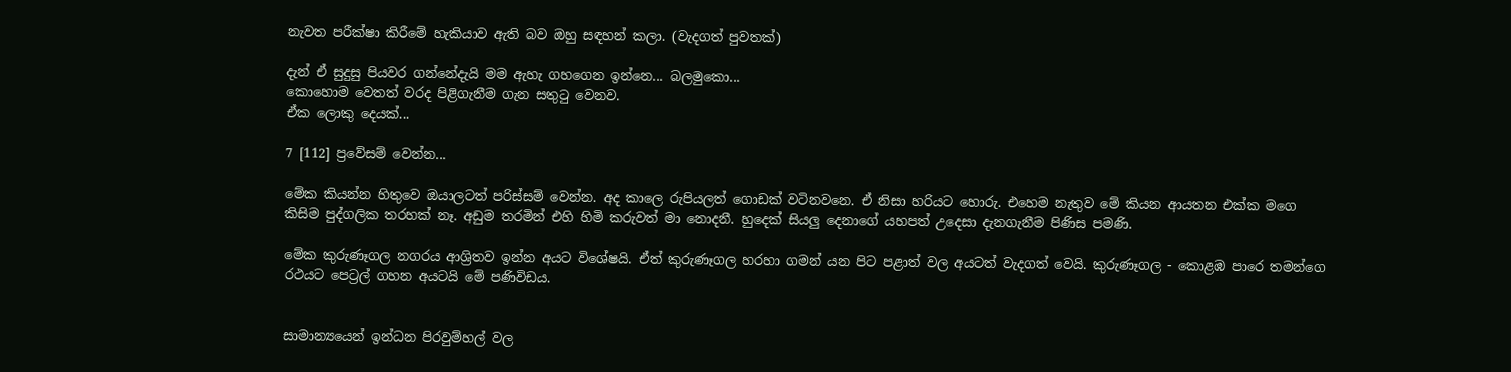නැවත පරීක්ෂා කිරීමේ හැකියාව ඇති බව ඔහු සඳහන් කලා. (වැදගත් පුවතක්)

දැන් ඒ සුදුසු පියවර ගන්නේදැයි මම ඇහැ ගහගෙන ඉන්නෙ... බලමුකො...
කොහොම වෙතත් වරද පිළිගැනීම ගැන සතුටු වෙනව.
ඒක ලොකු දෙයක්...

7 [112] ප්‍රවේසම් වෙන්න...

මේක කියන්න හිතුවෙ ඔයාලටත් පරිස්සම් වෙන්න. අද කාලෙ රුපියලත් ගොඩක් වටිනවනෙ. ඒ නිසා හරියට හොරු. එහෙම නැතුව මේ කියන ආයතන එක්ක මගෙ කිසිම පුද්ගලික තරහක් නෑ. අඩුම තරමින් එහි හිමි කරුවත් මා නොදනී. හුදෙක් සියලු දෙනාගේ යහපත් උදෙසා දැනගැනීම පිණිස පමණි.

මේක කුරුණෑගල නගරය ආශ්‍රිතව ඉන්න අයට විශේෂයි. ඒත් කුරුණෑගල හරහා ගමන් යන පිට පළාත් වල අයටත් වැදගත් වෙයි. කුරුණෑගල - කොළඹ පාරෙ තමන්ගෙ රථයට පෙට්‍රල් ගහන අයටයි මේ පණිවිඩය.


සාමාන්‍යයෙන් ඉන්ධන පිරවුම්හල් වල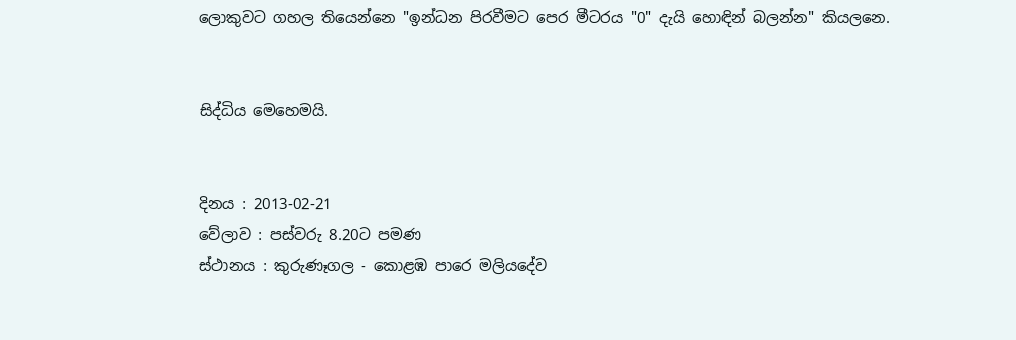ලොකුවට ගහල තියෙන්නෙ "ඉන්ධන පිරවීමට පෙර මීටරය "0" දැයි හොඳින් බලන්න" කියලනෙ.


සිද්ධිය මෙහෙමයි.


දිනය : 2013-02-21
වේලාව : පස්වරු 8.20ට පමණ
ස්ථානය : කුරුණෑගල - කොළඹ පාරෙ මලියදේව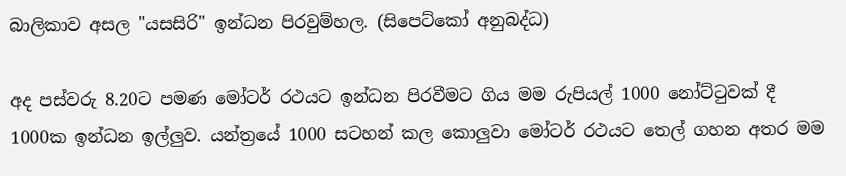බාලිකාව අසල "යසසිරි" ඉන්ධන පිරවුම්හල. (සිපෙට්කෝ අනුබද්ධ)

අද පස්වරු 8.20ට පමණ මෝටර් රථයට ඉන්ධන පිරවීමට ගිය මම රුපියල් 1000 නෝට්ටුවක් දී 1000ක ඉන්ධන ඉල්ලුව. යන්ත්‍රයේ 1000 සටහන් කල කොලුවා මෝටර් රථයට තෙල් ගහන අතර මම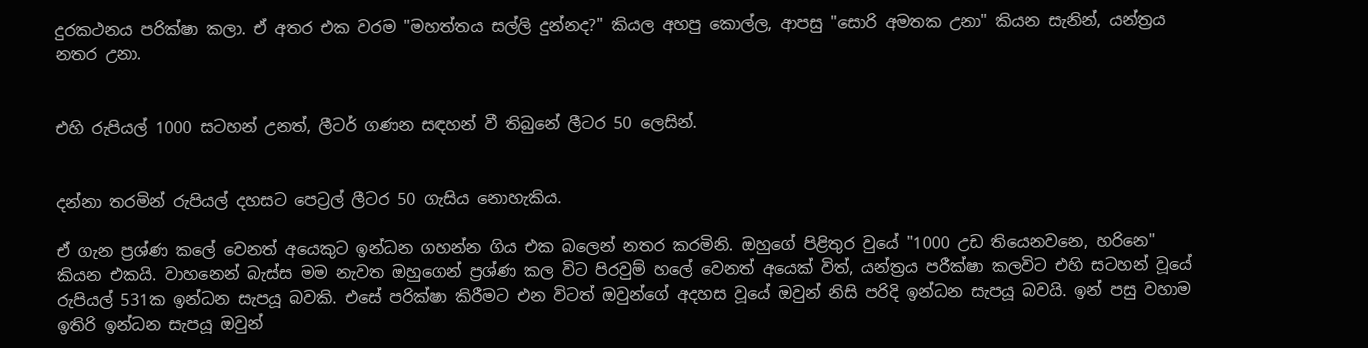දුරකථනය පරික්ෂා කලා. ඒ අතර එක වරම "මහත්තය සල්ලි දුන්නද?" කියල අහපු කොල්ල, ආපසු "සොරි අමතක උනා" කියන සැනින්, යන්ත්‍රය නතර උනා.


එහි රුපියල් 1000 සටහන් උනත්, ලීටර් ගණන සඳහන් වී තිබුනේ ලීටර 50 ලෙසින්.


දන්නා තරමින් රුපියල් දහසට පෙට්‍රල් ලීටර 50 ගැසිය නොහැකිය.

ඒ ගැන ප්‍රශ්ණ කලේ වෙනත් අයෙකුට ඉන්ධන ගහන්න ගිය එක බලෙන් නතර කරමිනි. ඔහුගේ පිළිතුර වුයේ "1000 උඩ තියෙනවනෙ, හරිනෙ" කියන එකයි. වාහනෙන් බැස්ස මම නැවත ඔහුගෙන් ප්‍රශ්ණ කල විට පිරවුම් හලේ වෙනත් අයෙක් විත්, යන්ත්‍රය පරීක්ෂා කලවිට එහි සටහන් වූයේ රුපියල් 531ක ඉන්ධන සැපයූ බවකි. එසේ පරික්ෂා කිරීමට එන විටත් ඔවුන්ගේ අදහස වූයේ ඔවුන් නිසි පරිදි ඉන්ධන සැපයූ බවයි. ඉන් පසු වහාම ඉතිරි ඉන්ධන සැපයූ ඔවුන්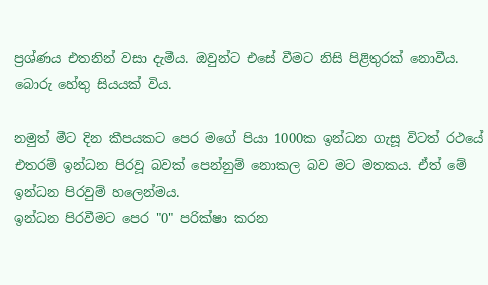ප්‍රශ්ණය එතනින් වසා දැමීය. ඔවුන්ට එසේ වීමට නිසි පිළිතුරක් නොවීය. බොරු හේතු සියයක් විය.

නමුත් මීට දින කීපයකට පෙර මගේ පියා 1000ක ඉන්ධන ගැසූ විටත් රථයේ එතරම් ඉන්ධන පිරවූ බවක් පෙන්නුම් නොකල බව මට මතකය. ඒත් මේ ඉන්ධන පිරවුම් හලෙන්මය.
ඉන්ධන පිරවීමට පෙර "0" පරික්ෂා කරන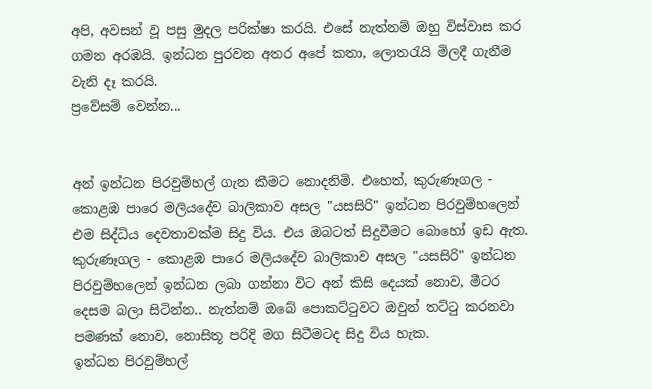අපි, අවසන් වූ පසු මුදල පරික්ෂා කරයි. එසේ නැත්නම් ඔහු විස්වාස කර ගමන අරඹයි. ඉන්ධන පුරවන අතර අපේ කතා, ලොතරැයි මිලදී ගැනීම වැනි දෑ කරයි.
ප්‍රවේසම් වෙන්න...


අන් ඉන්ධන පිරවුම්හල් ගැන කීමට නොදනිමි. එහෙත්, කුරුණෑගල - කොළඹ පාරෙ මලියදේව බාලිකාව අසල "යසසිරි" ඉන්ධන පිරවුම්හලෙන් එම සිද්ධිය දෙවතාවක්ම සිදු විය. එය ඔබටත් සිදුවීමට බොහෝ ඉඩ ඇත.
කුරුණෑගල - කොළඹ පාරෙ මලියදේව බාලිකාව අසල "යසසිරි" ඉන්ධන පිරවුම්හලෙන් ඉන්ධන ලබා ගන්නා විට අන් කිසි දෙයක් නොව, මීටර දෙසම බලා සිටින්න.. නැත්නම් ඔබේ පොකට්ටුවට ඔවුන් තට්ටු කරනවා පමණක් නොව, නොසිතූ පරිදි මග සිටීමටද සිදු විය හැක.
ඉන්ධන පිරවුම්හල්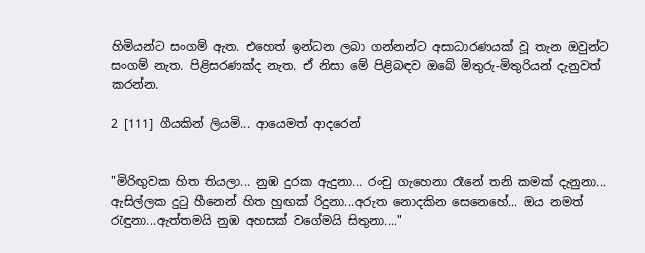හිමියන්ට සංගම් ඇත. එහෙත් ඉන්ධන ලබා ගන්නන්ට අසාධාරණයක් වූ තැන ඔවුන්ට සංගම් නැත. පිළිසරණක්ද නැත. ඒ නිසා මේ පිළිබඳව ඔබේ මිතුරු-මිතුරියන් දැනුවත් කරන්න.

2 [111] ගීයකින් ලියමි... ආයෙමත් ආදරෙන්


"මිරිඟුවක හිත තියලා... නුඹ දුරක ඇදුනා... රංචු ගැහෙනා රෑනේ තනි කමක් දැනුනා... ඇසිල්ලක දුටු හීනෙන් හිත හුඟක් රිදුනා...අරුත නොදකින සෙනෙහේ... ඔය නමත් රැඳුනා...ඇත්තමයි නුඹ අහසක් වගේමයි සිතුනා...."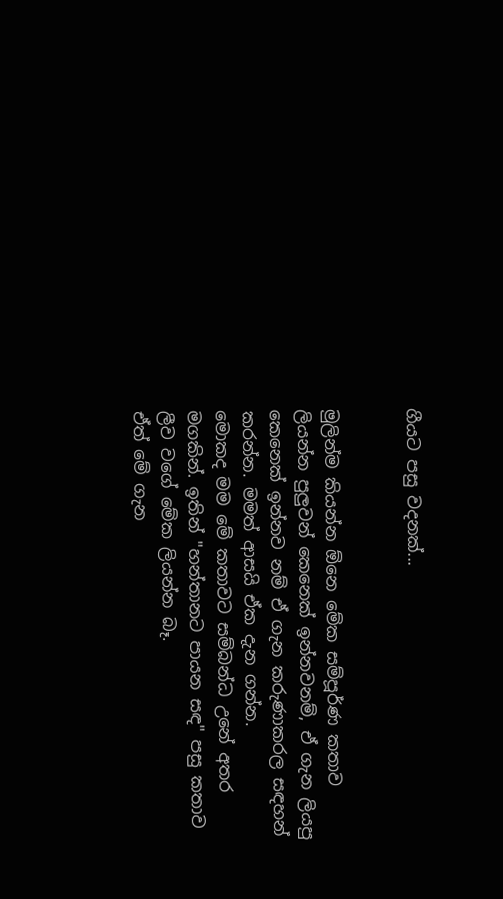ගීයට පසු වදනක්...


මුලින්ම කියන්න ඕනෙ මේක සම්පූර්ණ කතාව ලියන්න පුලුවන් කෙනෙක් ඉන්නවනම්, ඒ ගැන ලියපු කෙනෙක් ඉන්නව නම් ඒ ගැන කරුණාකරල සඳහන් කරන්න. මමත් ආසයි ඒක දැන ගන්න.
මොකද මම මේ කතාවට සම්බන්ධ උනේ අතර මගකින්. ඉතින් "හන්තානට පායන සඳ" පසු කතාව ලීව වගේ මේක ලියන්න බෑ.
ඒත් මේ ගැන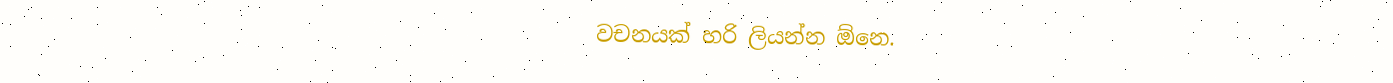වචනයක් හරි ලියන්න ඕනෙ.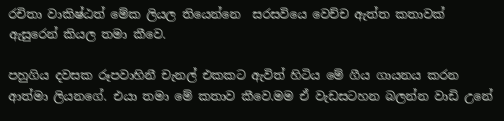රචිතා වාකිෂ්ඨත් මේක ලියල තියෙන්නෙ  සරසවියෙ වෙච්ච ඇත්ත කතාවක් ඇසුරෙන් කියල තමා කීවෙ.

පහුගිය දවසක රූපවාහිනී චැනල් එකකට ඇවිත් හිටිය මේ ගීය ගායනය කරන ආත්මා ලියනගේ. එයා තමා මේ කතාව කීවෙ.මම ඒ වැඩසටහන බලන්න වාඩි උනේ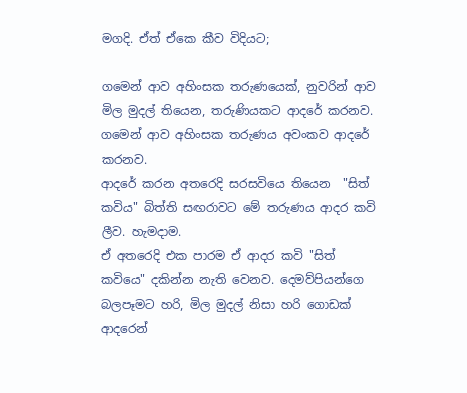මගදි. ඒත් ඒකෙ කීව විදියට;

ගමෙන් ආව අහිංසක තරුණයෙක්, නුවරින් ආව මිල මුදල් තියෙන, තරුණියකට ආදරේ කරනව. ගමෙන් ආව අහිංසක තරුණය අවංකව ආදරේ කරනව.
ආදරේ කරන අතරෙදි සරසවියෙ තියෙන  "සිත් කවිය" බිත්ති සඟරාවට මේ තරුණය ආදර කවි ලීව. හැමදාම.
ඒ අතරෙදි එක පාරම ඒ ආදර කවි "සිත් කවියෙ" දකින්න නැති වෙනව. දෙමව්පියන්ගෙ බලපෑමට හරි, මිල මුදල් නිසා හරි ගොඩක් ආදරෙන්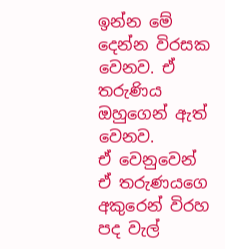ඉන්න මේ දෙන්න විරසක වෙනව. ඒ තරුණිය ඔහුගෙන් ඇත් වෙනව.
ඒ වෙනුවෙන් ඒ තරුණයගෙ අකුරෙන් විරහ පද වැල්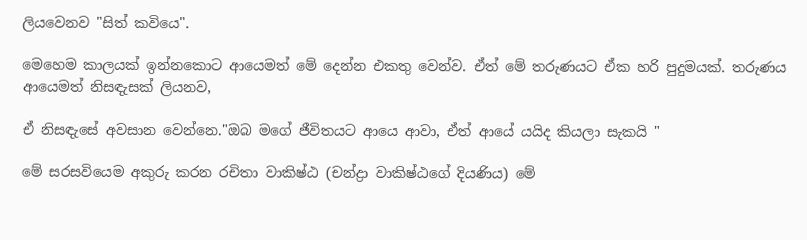ලියවෙනව "සිත් කවියෙ".

මෙහෙම කාලයක් ඉන්නකොට ආයෙමත් මේ දෙන්න එකතු වෙන්ව. ඒත් මේ තරුණයට ඒක හරි පුදුමයක්. තරුණය ආයෙමත් නිසඳැසක් ලියනව,

ඒ නිසඳැසේ අවසාන වෙන්නෙ."ඔබ මගේ ජීවිතයට ආයෙ ආවා, ඒත් ආයේ යයිද කියලා සැකයි "

මේ සරසවියෙම අකුරු කරන රචිතා වාකිෂ්ඨ (චන්ද්‍රා වාකිෂ්ඨගේ දියණිය) මේ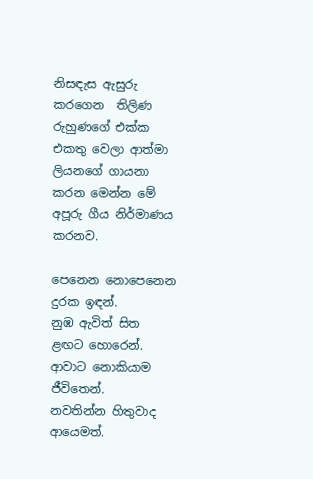නිසඳැස ඇසුරු කරගෙන  තිලිණ රුහුණගේ එක්ක එකතු වෙලා ආත්මා ලියනගේ ගායනා කරන මෙන්න මේ අපූරු ගීය නිර්මාණය කරනව.

පෙනෙන නොපෙනෙන දුරක ඉඳන්.
නුඹ ඇවිත් සිත ළඟට හොරෙන්.
ආවාට නොකියාම ජීවිතෙන්.
නවතින්න හිතුවාද ආයෙමත්.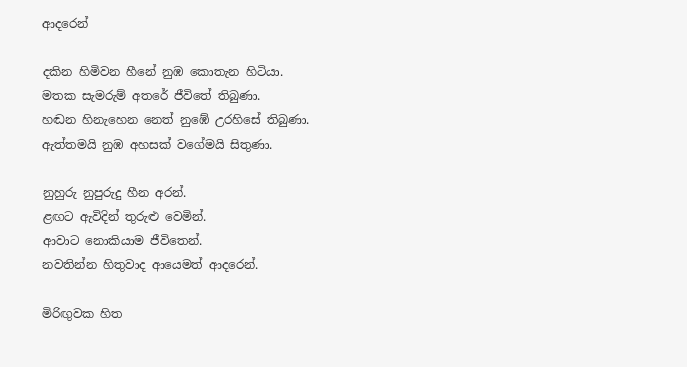ආදරෙන්

දකින හිමිවන හීනේ නුඹ කොතැන හිටියා.
මතක සැමරුම් අතරේ ජීවිතේ තිබුණා.
හඬන හිනැහෙන නෙත් නුඹේ උරහිසේ තිබුණා.
ඇත්තමයි නුඹ අහසක් වගේමයි සිතුණා.

නුහුරු නුපුරුදු හීන අරන්.
ළඟට ඇවිදින් තුරුළු වෙමින්.
ආවාට නොකියාම ජීවිතෙන්.
නවතින්න හිතුවාද ආයෙමත් ආදරෙන්.

මිරිඟුවක හිත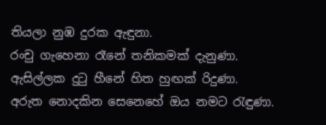තියලා නුඹ දුරක ඇඳුනා.
රංචු ගැහෙනා රෑනේ තනිකමක් දැනුණා.
ඇසිල්ලක දුටු හීනේ හිත හුඟක් රිදුණා.
අරුත නොදකින සෙනෙහේ ඔය නමට රැඳුණා.